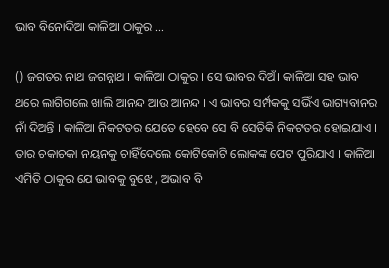ଭାବ ବିନୋଦିଆ କାଳିଆ ଠାକୁର …

() ଜଗତର ନାଥ ଜଗନ୍ନାଥ । କାଳିଆ ଠାକୁର । ସେ ଭାବର ଦିଅଁ। କାଳିଆ ସହ ଭାବ ଥରେ ଲାଗିଗଲେ ଖାଲି ଆନନ୍ଦ ଆଉ ଆନନ୍ଦ । ଏ ଭାବର ସର୍ମ୍ପକକୁ ସଭିଁଏ ଭାଗ୍ୟବାନର ନାଁ ଦିଅନ୍ତି । କାଳିଆ ନିକଟତର ଯେତେ ହେବେ ସେ ବି ସେତିକି ନିକଟତର ହୋଇଯାଏ । ତାର ଚକାଚକା ନୟନକୁ ଚାହିଁଦେଲେ କୋଟିକୋଟି ଲୋକଙ୍କ ପେଟ ପୁରିଯାଏ । କାଳିଆ ଏମିତି ଠାକୁର ଯେ ଭାବକୁ ବୁଝେ , ଅଭାବ ବି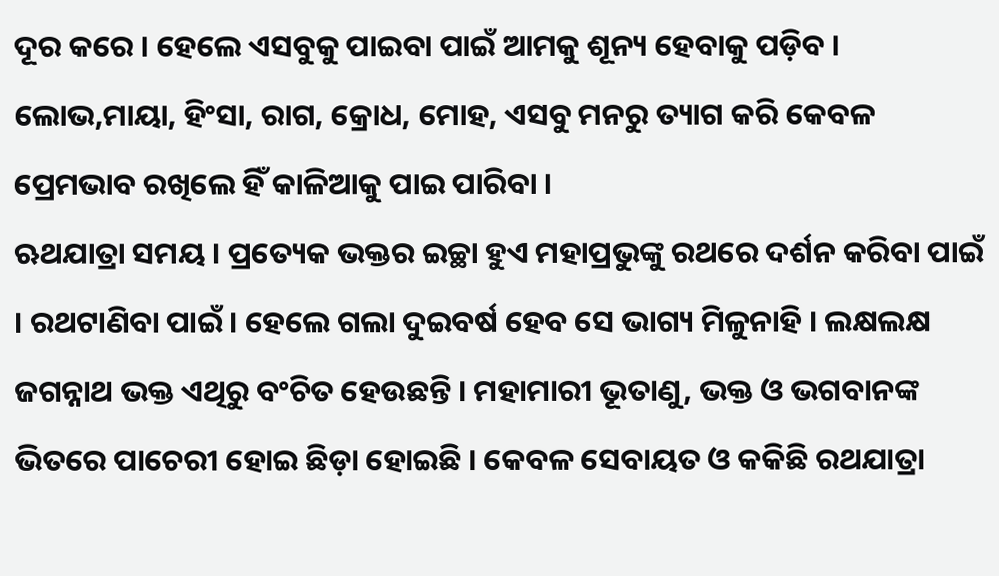ଦୂର କରେ । ହେଲେ ଏସବୁକୁ ପାଇବା ପାଇଁ ଆମକୁ ଶୂନ୍ୟ ହେବାକୁ ପଡ଼ିବ । ଲୋଭ,ମାୟା, ହିଂସା, ରାଗ, କ୍ରୋଧ, ମୋହ, ଏସବୁ ମନରୁ ତ୍ୟାଗ କରି କେବଳ ପ୍ରେମଭାବ ରଖିଲେ ହିଁ କାଳିଆକୁ ପାଇ ପାରିବା ।
ଋଥଯାତ୍ରା ସମୟ । ପ୍ରତ୍ୟେକ ଭକ୍ତର ଇଚ୍ଛା ହୁଏ ମହାପ୍ରଭୁଙ୍କୁ ରଥରେ ଦର୍ଶନ କରିବା ପାଇଁ । ରଥଟାଣିବା ପାଇଁ । ହେଲେ ଗଲା ଦୁଇବର୍ଷ ହେବ ସେ ଭାଗ୍ୟ ମିଳୁନାହି । ଲକ୍ଷଲକ୍ଷ ଜଗନ୍ନାଥ ଭକ୍ତ ଏଥିରୁ ବଂଚିତ ହେଉଛନ୍ତି । ମହାମାରୀ ଭୂତାଣୁ, ଭକ୍ତ ଓ ଭଗବାନଙ୍କ ଭିତରେ ପାଚେରୀ ହୋଇ ଛିଡ଼ା ହୋଇଛି । କେବଳ ସେବାୟତ ଓ କକିଛି ରଥଯାତ୍ରା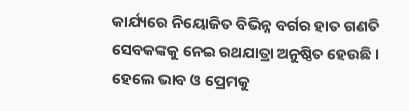କାର୍ଯ୍ୟରେ ନିୟୋଜିତ ବିଭିନ୍ନ ବର୍ଗର ହାତ ଗଣତି ସେବକଙ୍କକୁ ନେଇ ରଥଯାତ୍ରା ଅନୁଷ୍ଠିତ ହେଉଛି । ହେଲେ ଭାବ ଓ ପ୍ରେମକୁ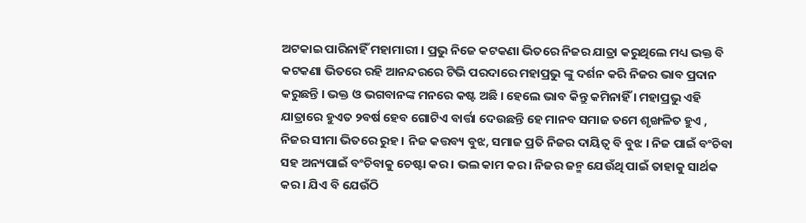ଅଟକାଇ ପାରିନାହିଁ ମହାମାରୀ । ପ୍ରଭୁ ନିଜେ କଟକଣା ଭିତରେ ନିଜର ଯାତ୍ରା କରୁଥିଲେ ମଧ୍ୟ ଭକ୍ତ ବି କଟକଣା ଭିତରେ ରହି ଆନନ୍ଦରରେ ଟିଭି ପରଦାରେ ମହାପ୍ରଭୁ ଙ୍କୁ ଦର୍ଶନ କରି ନିଜର ଭାବ ପ୍ରଦାନ କରୁଛନ୍ତି । ଭକ୍ତ ଓ ଭଗବାନଙ୍କ ମନରେ କଷ୍ଟ ଅଛି । ହେଲେ ଭାବ କିନ୍ତୁ କମିନାହିଁ । ମହାପ୍ରଭୁ ଏହି ଯାତ୍ରାରେ ହୁଏତ ୨ବର୍ଷ ହେବ ଗୋଟିଏ ବାର୍ତ୍ତା ଦେଉଛନ୍ତି ହେ ମାନବ ସମାଜ ତମେ ଶୃଙ୍ଖଳିତ ହୁଏ , ନିଜର ସୀମା ଭିତରେ ରୁହ । ନିଜ କତ୍ତବ୍ୟ ବୁଝ, ସମାଜ ପ୍ରତି ନିଜର ଦାୟିତ୍ୱ ବି ବୁଝ । ନିଜ ପାଇଁ ବଂଚିବା ସହ ଅନ୍ୟପାଇଁ ବଂଚିବାକୁ ଚେଷ୍ଟା କର । ଭଲ କାମ କର । ନିଜର ଜନ୍ମ ଯେଉଁଥି ପାଇଁ ତାହାକୁ ସାର୍ଥକ କର । ଯିଏ ବି ଯେଉଁଠି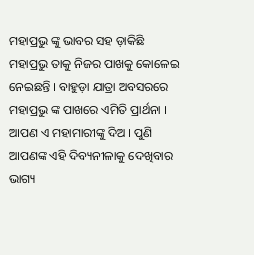ମହାପ୍ରଭୁ ଙ୍କୁ ଭାବର ସହ ଡ଼ାକିଛି ମହାପ୍ରଭୁ ତାକୁ ନିଜର ପାଖକୁ କୋଳେଇ ନେଇଛନ୍ତି । ବାହୁଡ଼ା ଯାତ୍ରା ଅବସରରେ ମହାପ୍ରଭୁ ଙ୍କ ପାଖରେ ଏମିତି ପ୍ରାର୍ଥନା । ଆପଣ ଏ ମହାମାରୀଙ୍କୁ ଦିଅ । ପୁଣି ଆପଣଙ୍କ ଏହି ଦିବ୍ୟନୀଳାକୁ ଦେଖିବାର ଭାଗ୍ୟ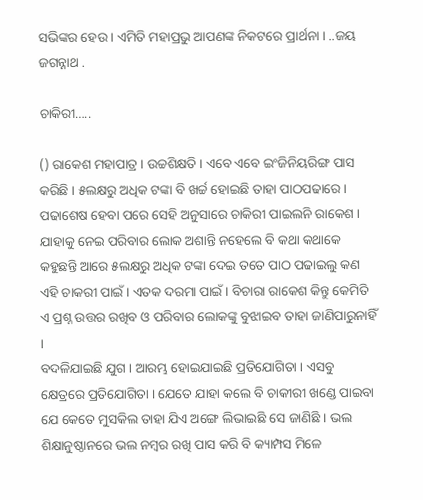ସଭିଙ୍କର ହେଉ । ଏମିତି ମହାପ୍ରଭୁ ଆପଣଙ୍କ ନିକଟରେ ପ୍ରାର୍ଥନା । ..ଜୟ ଜଗନ୍ନାଥ .

ଚାକିରୀ…..

() ରାକେଶ ମହାପାତ୍ର । ଉଚ୍ଚଶିକ୍ଷତି । ଏବେ ଏବେ ଇଂଜିନିୟରିଙ୍ଗ ପାସ କରିଛି । ୫ଲକ୍ଷରୁ ଅଧିକ ଟଙ୍କା ବି ଖର୍ଚ୍ଚ ହୋଇଛି ତାହା ପାଠପଢାରେ । ପଢାଶେଷ ହେବା ପରେ ସେହି ଅନୁସାରେ ଚାକିରୀ ପାଇଲନି ରାକେଶ । ଯାହାକୁ ନେଇ ପରିବାର ଲୋକ ଅଶାନ୍ତି ନହେଲେ ବି କଥା କଥାକେ କହୁଛନ୍ତି ଆରେ ୫ଲକ୍ଷରୁ ଅଧିକ ଟଙ୍କା ଦେଇ ତତେ ପାଠ ପଢାଇଲୁ କଣ ଏହି ଚାକରୀ ପାଇଁ । ଏତକ ଦରମା ପାଇଁ । ବିଚାରା ରାକେଶ କିନ୍ତୁ କେମିତି ଏ ପ୍ରଶ୍ନ ଉତ୍ତର ରଖିବ ଓ ପରିବାର ଲୋକଙ୍କୁ ବୁଝାଇବ ତାହା ଜାଣିପାରୁନାହିଁ ।
ବଦଳିଯାଇଛି ଯୁଗ । ଆରମ୍ଭ ହୋଇଯାଇଛି ପ୍ରତିଯୋଗିତା । ଏସବୁ କ୍ଷେତ୍ରରେ ପ୍ରତିଯୋଗିତା । ଯେତେ ଯାହା କଲେ ବି ଚାକୀରୀ ଖଣ୍ଡେ ପାଇବା ଯେ କେତେ ମୁସକିଲ ତାହା ଯିଏ ଅଙ୍ଗେ ଲିଭାଇଛି ସେ ଜାଣିଛି । ଭଲ ଶିକ୍ଷାନୁଷ୍ଠାନରେ ଭଲ ନମ୍ବର ରଖି ପାସ କରି ବି କ୍ୟାମ୍ପସ ମିଳେ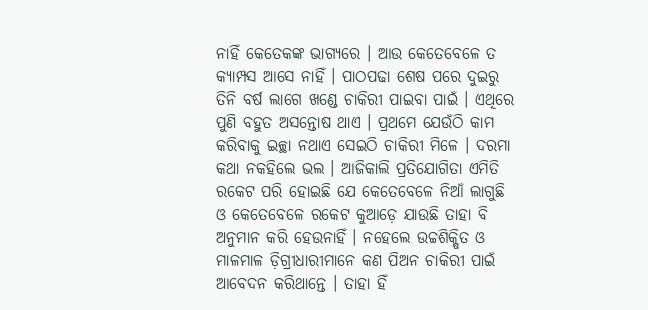ନାହିଁ କେତେକଙ୍କ ଭାଗ୍ୟରେ । ଆଉ କେତେବେଳେ ତ କ୍ୟାମ୍ପସ ଆସେ ନାହିଁ । ପାଠପଢା ଶେଷ ପରେ ଦୁଇରୁ ତିନି ବର୍ଷ ଲାଗେ ଖଣ୍ଡେ ଚାକିରୀ ପାଇବା ପାଇଁ । ଏଥିରେ ପୁଣି ବହୁତ ଅସନ୍ତୋଷ ଥାଏ । ପ୍ରଥମେ ଯେଉଁଠି କାମ କରିବାକୁ ଇଚ୍ଛା ନଥାଏ ସେଇଠି ଚାକିରୀ ମିଳେ । ଦରମା କଥା ନକହିଲେ ଭଲ । ଆଜିକାଲି ପ୍ରତିଯୋଗିତା ଏମିତି ରକେଟ ପରି ହୋଇଛି ଯେ କେତେବେଳେ ନିଆଁ ଲାଗୁଛି ଓ କେତେବେଳେ ରକେଟ କୁଆଡ଼େ ଯାଉଛି ତାହା ବି ଅନୁମାନ କରି ହେଉନାହିଁ । ନହେଲେ ଉଚ୍ଚଶିକ୍ଷିତ ଓ ମାଳମାଳ ଡ଼ିଗ୍ରୀଧାରୀମାନେ କଣ ପିଅନ ଚାକିରୀ ପାଇଁ ଆବେଦନ କରିଥାନ୍ତେ । ତାହା ହିଁ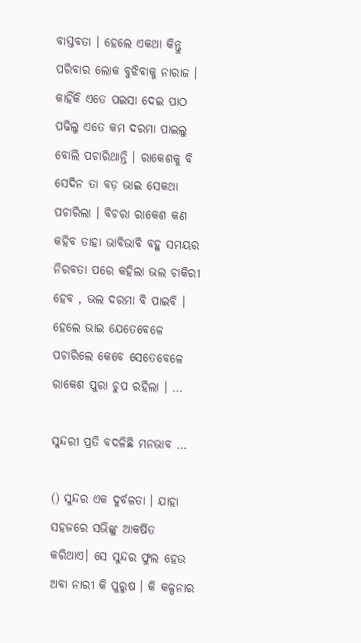ବାସ୍ତବତା । ହେଲେ ଏକଥା କିନ୍ତୁ ପରିବାର ଲୋକ ବୁଝିବାକୁ ନାରାଜ । କାହିଁକି ଏତେ ପଇସା ଦେଇ ପାଠ ପଢିଲୁ ଏତେ କମ ଦରମା ପାଇଲୁ ବୋଲି ପଚାରିଥାନ୍ତି । ରାକେଶକୁ ବି ସେଦିନ ତା ବଡ଼ ଭାଇ ସେକଥା ପଚାରିଲା । ବିଚରା ରାକେଶ କଣ କହିବ ତାହା ଭାବିଭାବି ବହୁ ସମୟର ନିରବତା ପରେ କହିଲା ଭଲ ଚାକିରୀ ହେବ , ଭଲ ଦରମା ବି ପାଇବି । ହେଲେ ଭାଇ ଯେତେବେଳେ ପଚାରିଲେ କେବେ ସେତେବେଳେ ରାକେଶ ପୁରା ଚୁପ ରହିଲା । …

ସୁନ୍ଦରୀ ପ୍ରତି ବଦଳିଛି ମନଭାବ …

() ସୁନ୍ଦର ଏକ ଦୁର୍ବଳତା । ଯାହା ସହଜରେ ସଭିଙ୍କୁ ଆକର୍ଷିତ କରିଥାଏ। ସେ ସୁନ୍ଦର ଫୁଲ ହେଉ ଅବା ନାରୀ କି ପୁରୁଷ । କି କଳ୍ପନାର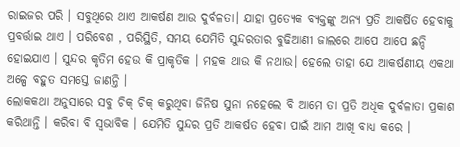ରାଇଜର ପରି । ସବୁଥିରେ ଥାଏ ଆକର୍ଷଣ ଆଉ ଦୁର୍ବଳତା। ଯାହା ପ୍ରତ୍ୟେକ ବ୍ୟକ୍ତଙ୍କୁ ଅନ୍ୟ ପ୍ରତି ଆକର୍ଷିତ ହେବାକୁ ପ୍ରବର୍ତ୍ତାଇ ଥାଏ । ପରିବେଶ , ପରିସ୍ଥିତି, ସମୟ ଯେମିତି ସୁନ୍ଦରତାର ବୁଢିଆଣୀ ଜାଲରେ ଆପେ ଆପେ ଛନ୍ଦି ହୋଇଯାଏ । ସୁନ୍ଦର କୃତିମ ହେଉ କି ପ୍ରାକୃତିକ । ମହକ ଥାଉ କି ନଥାଉ। ହେଲେ ତାହା ଯେ ଆକର୍ଷଣୀୟ ଏକଥା ଅଳ୍ପେ ବହୁତ ସମସ୍ତେ ଜାଣନ୍ତି ।
ଲୋକକଥା ଅନୁସାରେ ସବୁ ଚିକ୍ ଚିକ୍ କରୁଥିବା ଜିନିଷ ସୁନା ନହେଲେ ବି ଆମେ ତା ପ୍ରତି ଅଧିକ ଦୁର୍ବଳାତା ପ୍ରକାଶ କରିଥାନ୍ତି । କରିବା ବି ସ୍ୱଭାବିକ । ଯେମିତି ସୁନ୍ଦର ପ୍ରତି ଆକର୍ଷତ ହେବା ପାଇଁ ଆମ ଆଖି ବାଧ୍ୟ କରେ ।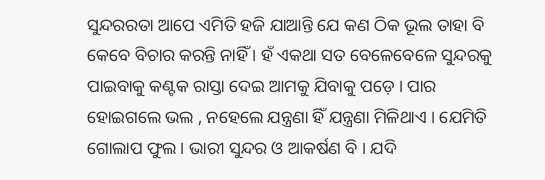ସୁନ୍ଦରରତା ଆପେ ଏମିତି ହଜି ଯାଆନ୍ତି ଯେ କଣ ଠିକ ଭୂଲ ତାହା ବି କେବେ ବିଚାର କରନ୍ତି ନାହିଁ । ହଁ ଏକଥା ସତ ବେଳେବେଳେ ସୁନ୍ଦରକୁ ପାଇବାକୁ କଣ୍ଟକ ରାସ୍ତା ଦେଇ ଆମକୁ ଯିବାକୁ ପଡ଼େ । ପାର  ହୋଇଗଲେ ଭଲ , ନହେଲେ ଯନ୍ତ୍ରଣା ହିଁ ଯନ୍ତ୍ରଣା ମିଳିଥାଏ । ଯେମିତି ଗୋଲାପ ଫୁଲ । ଭାରୀ ସୁନ୍ଦର ଓ ଆକର୍ଷଣ ବି । ଯଦି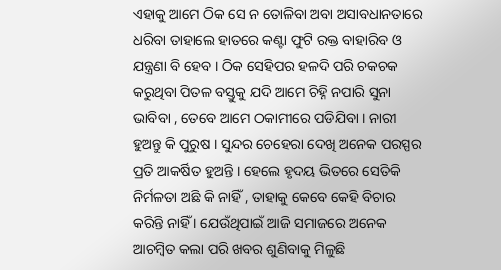ଏହାକୁ ଆମେ ଠିକ ସେ ନ ତୋଳିବା ଅବା ଅସାବଧାନତାରେ ଧରିବା ତାହାଲେ ହାତରେ କଣ୍ଟା ଫୁଟି ରକ୍ତ ବାହାରିବ ଓ ଯନ୍ତ୍ରଣା ବି ହେବ । ଠିକ ସେହିପର ହଳଦି ପରି ଚକଚକ କରୁଥିବା ପିତଳ ବସ୍ତୁକୁ ଯଦି ଆମେ ଚିହ୍ନି ନପାରି ସୁନା ଭାବିବା , ତେବେ ଆମେ ଠକାମୀରେ ପଡିଯିବା । ନାରୀ ହୁଅନ୍ତୁ କି ପୁରୁଷ । ସୁନ୍ଦର ଚେହେରା ଦେଖି ଅନେକ ପରସ୍ପର ପ୍ରତି ଆକର୍ଷିତ ହୁଅନ୍ତି । ହେଲେ ହୃଦୟ ଭିତରେ ସେତିକି ନିର୍ମଳତା ଅଛି କି ନାହିଁ , ତାହାକୁ କେବେ କେହି ବିଚାର କରିନ୍ତି ନାହିଁ । ଯେଉଁଥିପାଇଁ ଆଜି ସମାଜରେ ଅନେକ ଆଚମ୍ବିତ କଲା ପରି ଖବର ଶୁଣିବାକୁ ମିଳୁଛି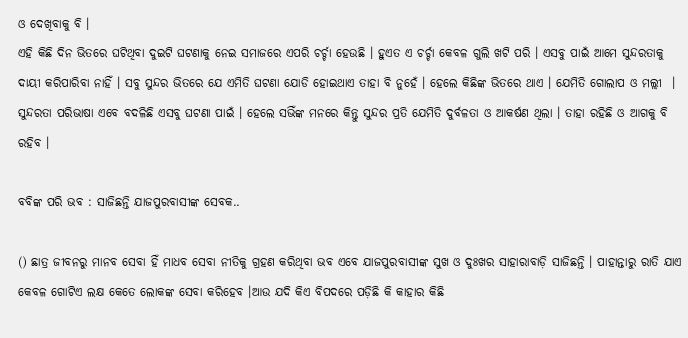ଓ ଦେଖିବାକୁ ବି ।
ଏହି କିଛି ଦିନ ଭିତରେ ଘଟିଥିବା ଦୁଇଟି ଘଟଣାକୁ ନେଇ ସମାଜରେ ଏପରି ଚର୍ଚ୍ଚା ହେଉଛି । ହୁଏତ ଏ ଚର୍ଚ୍ଚା କେବଳ ଗୁଲି ଖଟି ପରି । ଏସବୁ ପାଇଁ ଆମେ ସୁନ୍ଦରତାକୁ ଦାୟୀ କରିପାରିବା ନାହିଁ । ସବୁ ସୁନ୍ଦର ଭିତରେ ଯେ ଏମିତି ଘଟଣା ଯୋଡି ହୋଇଥାଏ ତାହା ବି ନୁହେଁ । ହେଲେ କିଛିଙ୍କ ଭିତରେ ଥାଏ । ଯେମିତି ଗୋଲାପ ଓ ମଲ୍ଲୀ  । ସୁନ୍ଦରତା ପରିଭାଷା ଏବେ ବଦଳିଛି ଏସବୁ ଘଟଣା ପାଇଁ । ହେଲେ ସଭିଁଙ୍କ ମନରେ କିନ୍ତୁ ସୁନ୍ଦର ପ୍ରତି ଯେମିତି ଦୁର୍ବଳତା ଓ ଆକର୍ଷଣ ଥିଲା । ତାହା ରହିଛି ଓ ଆଗକୁ ବି ରହିବ ।

ବବିଙ୍କ ପରି ଭବ : ସାଜିଛନ୍ତି ଯାଜପୁରବାସୀଙ୍କ ସେବକ..

() ଛାତ୍ର ଜୀବନରୁ ମାନବ ସେବା ହିଁ ମାଧବ ସେବା ନୀତିକୁ ଗ୍ରହଣ କରିଥିବା ଭବ ଏବେ ଯାଜପୁରବାସୀଙ୍କ ସୁଖ ଓ ଦୁଃଖର ସାହାରାବାଡ଼ି ସାଜିଛନ୍ତି । ପାହାନ୍ତାରୁ ରାତି ଯାଏ କେବଳ ଗୋଟିଏ ଲକ୍ଷ କେତେ ଲୋକଙ୍କ ସେବା କରିହେବ ।ଆଉ ଯଦି କିଏ ବିପଦରେ ପଡ଼ିଛି କି କାହାର କିଛି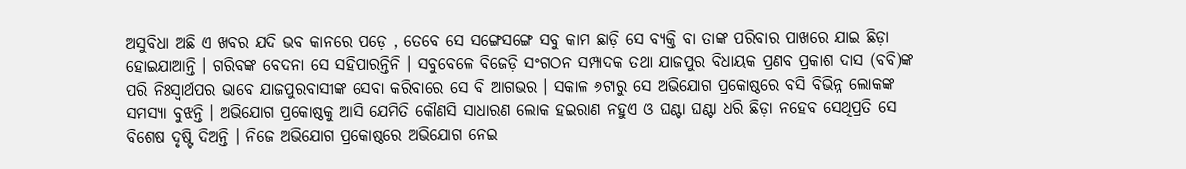ଅସୁବିଧା ଅଛି ଏ ଖବର ଯଦି ଭବ କାନରେ ପଡ଼େ , ତେବେ ସେ ସଙ୍ଗେସଙ୍ଗେ ସବୁ କାମ ଛାଡ଼ି ସେ ବ୍ୟକ୍ତି ବା ତାଙ୍କ ପରିବାର ପାଖରେ ଯାଇ ଛିଡ଼ା ହୋଇଯାଆନ୍ତି । ଗରିବଙ୍କ ବେଦନା ସେ ସହିପାରନ୍ତିନି । ସବୁବେଳେ ବିଜେଡ଼ି ସଂଗଠନ ସମ୍ପାଦକ ତଥା ଯାଜପୁର ବିଧାୟକ ପ୍ରଣବ ପ୍ରକାଶ ଦାସ (ବବି)ଙ୍କ ପରି ନିଃସ୍ୱାର୍ଥପର ଭାବେ ଯାଜପୁରବାସୀଙ୍କ ସେବା କରିବାରେ ସେ ବି ଆଗଭର । ସକାଳ ୬ଟାରୁ ସେ ଅଭିଯୋଗ ପ୍ରକୋଷ୍ଠରେ ବସି ବିଭିନ୍ନ ଲୋକଙ୍କ ସମସ୍ୟା ବୁଝନ୍ତି । ଅଭିଯୋଗ ପ୍ରକୋଷ୍ଠକୁ ଆସି ଯେମିତି କୌଣସି ସାଧାରଣ ଲୋକ ହଇରାଣ ନହୁଏ ଓ ଘଣ୍ଟା ଘଣ୍ଟା ଧରି ଛିଡ଼ା ନହେବ ସେଥିପ୍ରତି ସେ ବିଶେଷ ଦୃଷ୍ଟି ଦିଅନ୍ତି । ନିଜେ ଅଭିଯୋଗ ପ୍ରକୋଷ୍ଠରେ ଅଭିଯୋଗ ନେଇ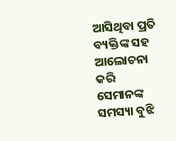ଆସିଥିବା ପ୍ରତି ବ୍ୟକ୍ତିଙ୍କ ସହ ଆଲୋଚନା କରି ସେମାନଙ୍କ ସମସ୍ୟା ବୁଝି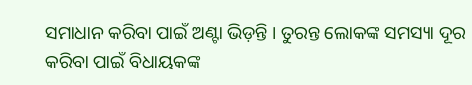ସମାଧାନ କରିବା ପାଇଁ ଅଣ୍ଟା ଭିଡ଼ନ୍ତି । ତୁରନ୍ତ ଲୋକଙ୍କ ସମସ୍ୟା ଦୂର କରିବା ପାଇଁ ବିଧାୟକଙ୍କ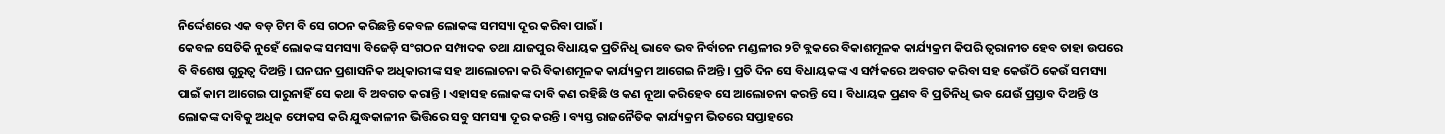ନିର୍ଦ୍ଦେଶରେ ଏକ ବଡ଼ ଟିମ ବି ସେ ଗଠନ କରିଛନ୍ତି କେବଳ ଲୋକଙ୍କ ସମସ୍ୟା ଦୂର କରିବା ପାଇଁ ।
କେବଳ ସେତିକି ନୁହେଁ ଲୋକଙ୍କ ସମସ୍ୟା ବିଜେଡ଼ି ସଂଗଠନ ସମ୍ପାଦକ ତଥା ଯାଜପୁର ବିଧାୟକ ପ୍ରତିନିଧି ଭାବେ ଭବ ନିର୍ବାଚନ ମଣ୍ଡଳୀର ୨ଟି ବ୍ଲକରେ ବିକାଶମୂଳକ କାର୍ଯ୍ୟକ୍ରମ କିପରି ତ୍ୱରାନୀତ ହେବ ତାହା ଉପରେ ବି ବିଶେଷ ଗୁରୁତ୍ୱ ଦିଅନ୍ତି । ଘନଘନ ପ୍ରଶାସନିକ ଅଧିକାରୀଙ୍କ ସହ ଆଲୋଚନା କରି ବିକାଶମୂଳକ କାର୍ଯ୍ୟକ୍ରମ ଆଗେଇ ନିଅନ୍ତି । ପ୍ରତି ଦିନ ସେ ବିଧାୟକଙ୍କ ଏ ସର୍ମ୍ପକରେ ଅବଗତ କରିବା ସହ କେଉଁଠି କେଉଁ ସମସ୍ୟା ପାଇଁ କାମ ଆଗେଇ ପାରୁନାହିଁ ସେ କଥା ବି ଅବଗତ କରାନ୍ତି । ଏହାସହ ଲୋକଙ୍କ ଦାବି କଣ ରହିଛି ଓ କଣ ନୂଆ କରିହେବ ସେ ଆଲୋଚନା କରନ୍ତି ସେ । ବିଧାୟକ ପ୍ରଣବ ବି ପ୍ରତିନିଧି ଭବ ଯେଉଁ ପ୍ରସ୍ତାବ ଦିଅନ୍ତି ଓ ଲୋକଙ୍କ ଦାବିକୁ ଅଧିକ ଫୋକସ କରି ଯୁଦ୍ଧକାଳୀନ ଭିତ୍ତିରେ ସବୁ ସମସ୍ୟା ଦୂର କରନ୍ତି । ବ୍ୟସ୍ତ ରାଜନୈତିକ କାର୍ଯ୍ୟକ୍ରମ ଭିତରେ ସପ୍ତାହରେ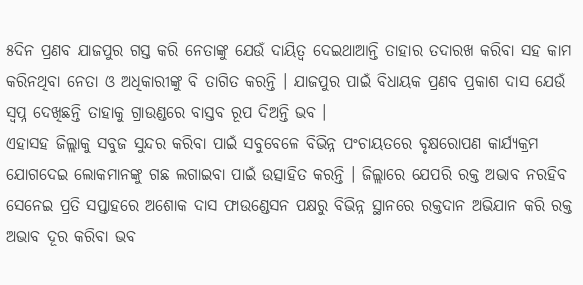୫ଦିନ ପ୍ରଣବ ଯାଜପୁର ଗସ୍ତ କରି ନେତାଙ୍କୁ ଯେଉଁ ଦାୟିତ୍ୱ ଦେଇଥାଆନ୍ତି ତାହାର ତଦାରଖ କରିବା ସହ କାମ କରିନଥିବା ନେତା ଓ ଅଧିକାରୀଙ୍କୁ ବି ତାଗିତ କରନ୍ତି । ଯାଜପୁର ପାଇଁ ବିଧାୟକ ପ୍ରଣବ ପ୍ରକାଶ ଦାସ ଯେଉଁ ସ୍ୱପ୍ନ ଦେଖିଛନ୍ତି ତାହାକୁ ଗ୍ରାଉଣ୍ଡରେ ବାସ୍ତବ ରୂପ ଦିଅନ୍ତି ଭବ ।
ଏହାସହ ଜିଲ୍ଲାକୁ ସବୁଜ ସୁନ୍ଦର କରିବା ପାଇଁ ସବୁବେଳେ ବିଭିନ୍ନ ପଂଚାୟତରେ ବୃକ୍ଷରୋପଣ କାର୍ଯ୍ୟକ୍ରମ ଯୋଗଦେଇ ଲୋକମାନଙ୍କୁ ଗଛ ଲଗାଇବା ପାଇଁ ଉତ୍ସାହିତ କରନ୍ତି । ଜିଲ୍ଲାରେ ଯେପରି ରକ୍ତ ଅଭାବ ନରହିବ ସେନେଇ ପ୍ରତି ସପ୍ତାହରେ ଅଶୋକ ଦାସ ଫାଉଣ୍ଡେସନ ପକ୍ଷରୁ ବିଭିନ୍ନ ସ୍ଥାନରେ ରକ୍ତଦାନ ଅଭିଯାନ କରି ରକ୍ତ ଅଭାବ ଦୂର କରିବା ଭବ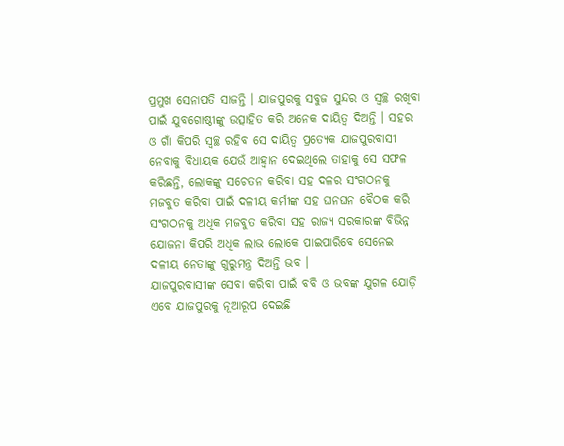ପ୍ରମୁଖ ସେନାପତି ସାଜନ୍ତି । ଯାଜପୁରକୁ ସବୁଜ ସୁନ୍ଦର ଓ ସ୍ୱଚ୍ଛ ରଖିବା ପାଇଁ ଯୁବଗୋଷ୍ଠୀଙ୍କୁ ଉତ୍ସାହିତ କରି ଅନେକ ଦାୟିତ୍ୱ ଦିଅନ୍ତି । ସହର ଓ ଗାଁ କିପରି ସ୍ୱଚ୍ଛ ରହିବ ସେ ଦାୟିତ୍ୱ ପ୍ରତ୍ୟେକ ଯାଜପୁରବାସୀ ନେବାକୁ ବିଧାୟକ ଯେଉଁ ଆହ୍ୱାନ ଦେଇଥିଲେ ତାହାକୁ ସେ ସଫଳ କରିଛନ୍ତି, ଲୋକଙ୍କୁ ସଚେତନ କରିବା ସହ ଦଳର ସଂଗଠନକୁ ମଜବୁତ କରିବା ପାଇଁ ଦଳୀୟ କର୍ମୀଙ୍କ ସହ ଘନଘନ ବୈଠକ କରି ସଂଗଠନକୁ ଅଧିକ ମଜବୁତ କରିବା ସହ ରାଜ୍ୟ ସରକାରଙ୍କ ବିଭିନ୍ନ ଯୋଜନା କିପରି ଅଧିକ ଲାଭ ଲୋକେ ପାଇପାରିବେ ସେନେଇ ଦଳୀୟ ନେତାଙ୍କୁ ଗୁରୁମନ୍ତ୍ର ଦିଅନ୍ତି ଭବ ।
ଯାଜପୁରବାସୀଙ୍କ ସେବା କରିବା ପାଇଁ ବବି ଓ ଭବଙ୍କ ଯୁଗଳ ଯୋଡ଼ି ଏବେ ଯାଜପୁରକୁ ନୂଆରୂପ ଦେଇଛି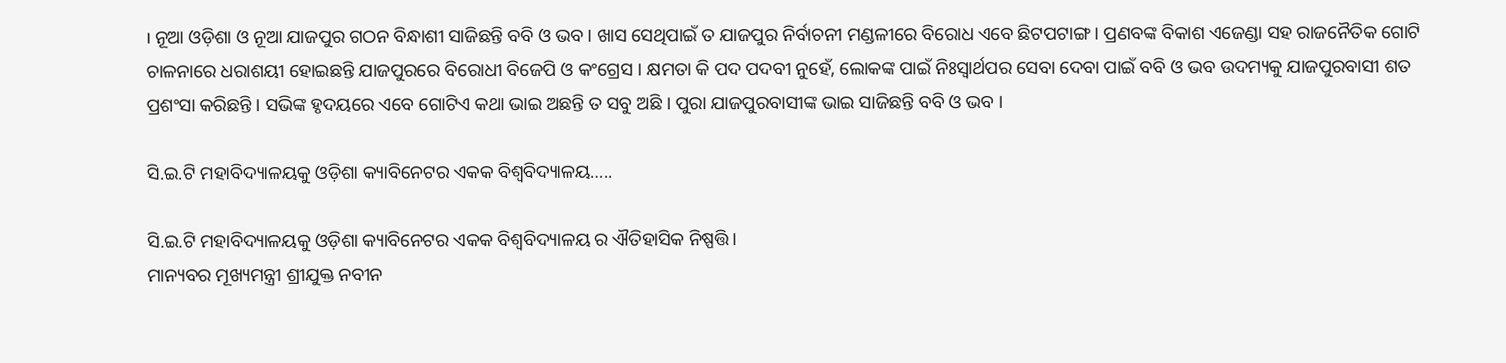। ନୂଆ ଓଡ଼ିଶା ଓ ନୂଆ ଯାଜପୁର ଗଠନ ବିନ୍ଧାଶୀ ସାଜିଛନ୍ତି ବବି ଓ ଭବ । ଖାସ ସେଥିପାଇଁ ତ ଯାଜପୁର ନିର୍ବାଚନୀ ମଣ୍ଡଳୀରେ ବିରୋଧ ଏବେ ଛିଟପଟାଙ୍ଗ । ପ୍ରଣବଙ୍କ ବିକାଶ ଏଜେଣ୍ଡା ସହ ରାଜନୈତିକ ଗୋଟି ଚାଳନାରେ ଧରାଶୟୀ ହୋଇଛନ୍ତି ଯାଜପୁରରେ ବିରୋଧୀ ବିଜେପି ଓ କଂଗ୍ରେସ । କ୍ଷମତା କି ପଦ ପଦବୀ ନୁହେଁ, ଲୋକଙ୍କ ପାଇଁ ନିଃସ୍ୱାର୍ଥପର ସେବା ଦେବା ପାଇଁ ବବି ଓ ଭବ ଉଦମ୍ୟକୁ ଯାଜପୁରବାସୀ ଶତ ପ୍ରଶଂସା କରିଛନ୍ତି । ସଭିଙ୍କ ହୃଦୟରେ ଏବେ ଗୋଟିଏ କଥା ଭାଇ ଅଛନ୍ତି ତ ସବୁ ଅଛି । ପୁରା ଯାଜପୁରବାସୀଙ୍କ ଭାଇ ସାଜିଛନ୍ତି ବବି ଓ ଭବ ।

ସି.ଇ.ଟି ମହାବିଦ୍ୟାଳୟକୁ ଓଡ଼ିଶା କ୍ୟାବିନେଟର ଏକକ ବିଶ୍ବବିଦ୍ୟାଳୟ…..

ସି.ଇ.ଟି ମହାବିଦ୍ୟାଳୟକୁ ଓଡ଼ିଶା କ୍ୟାବିନେଟର ଏକକ ବିଶ୍ବବିଦ୍ୟାଳୟ ର ଐତିହାସିକ ନିଷ୍ପତ୍ତି।
ମାନ୍ୟବର ମୂଖ୍ୟମନ୍ତ୍ରୀ ଶ୍ରୀଯୁକ୍ତ ନବୀନ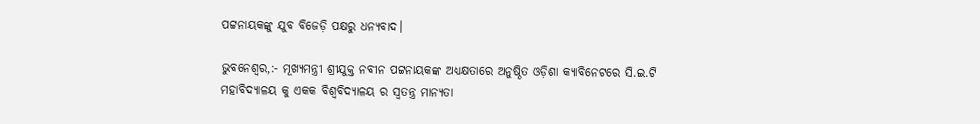ପଟ୍ଟନାୟକଙ୍କୁ ଯୁବ ବିଜେଡ଼ି ପକ୍ଷରୁ ଧନ୍ୟବାଦ।

ଭୁବନେଶ୍ୱର,:- ମୂଖ୍ୟମନ୍ତ୍ରୀ ଶ୍ରୀଯୁକ୍ତ ନବୀନ ପଟ୍ଟନାୟକଙ୍କ ଅଧ୍ୟକ୍ଷତାରେ ଅନୁଷ୍ଠିତ ଓଡ଼ିଶା କ୍ୟାବିନେଟରେ ସି.ଇ.ଟି ମହାବିଦ୍ୟାଳୟ କୁ ଏକକ ବିଶ୍ବବିଦ୍ୟାଳୟ ର ସ୍ବତନ୍ତ୍ର ମାନ୍ୟତା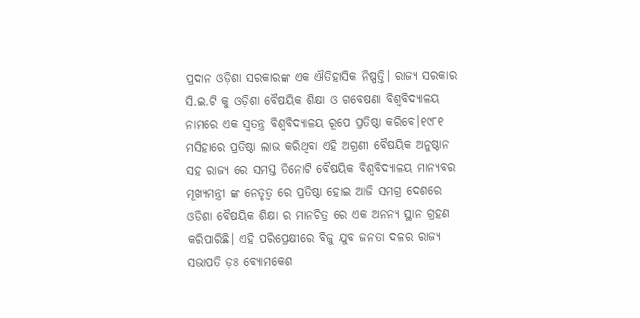ପ୍ରଦାନ ଓଡ଼ିଶା ସରକାରଙ୍କ ଏକ ଐତିହାସିକ ନିଷ୍ପତ୍ତି। ରାଜ୍ୟ ସରକାର ସି.ଇ.ଟି କୁ ଓଡ଼ିଶା ବୈଷୟିକ ଶିକ୍ଷା ଓ ଗବେଷଣା ବିଶ୍ବବିଦ୍ୟାଳୟ ନାମରେ ଏକ ସ୍ବତନ୍ତ୍ର ବିଶ୍ବବିଦ୍ୟାଳୟ ରୂପେ ପ୍ରତିଷ୍ଠା କରିବେ।୧୯୮୧ ମସିହାରେ ପ୍ରତିଷ୍ଠା ଲାଭ କରିଥିବା ଏହି ଅଗ୍ରଣୀ ବୈଷୟିକ ଅନୁଷ୍ଠାନ ସହ ରାଜ୍ୟ ରେ ସମସ୍ତ ତିନୋଟି ବୈଷୟିକ ବିଶ୍ଵବିଦ୍ୟାଳୟ ମାନ୍ୟବର ମୂଖ୍ୟମନ୍ତ୍ରୀ ଙ୍କ ନେତୃତ୍ବ ରେ ପ୍ରତିଷ୍ଠା ହୋଇ ଆଜି ସମଗ୍ର ଦେଶରେ ଓଡିଶା ବୈଷୟିକ ଶିକ୍ଷା ର ମାନଚିତ୍ର ରେ ଏକ ଅନନ୍ୟ ସ୍ଥାନ ଗ୍ରହଣ କରିପାରିଛି। ଏହି ପରିପ୍ରେକ୍ଷୀରେ ବିଜୁ ଯୁବ ଜନତା ଦଳର ରାଜ୍ୟ ସଭାପତି ଡ଼ଃ ବ୍ୟୋମକେଶ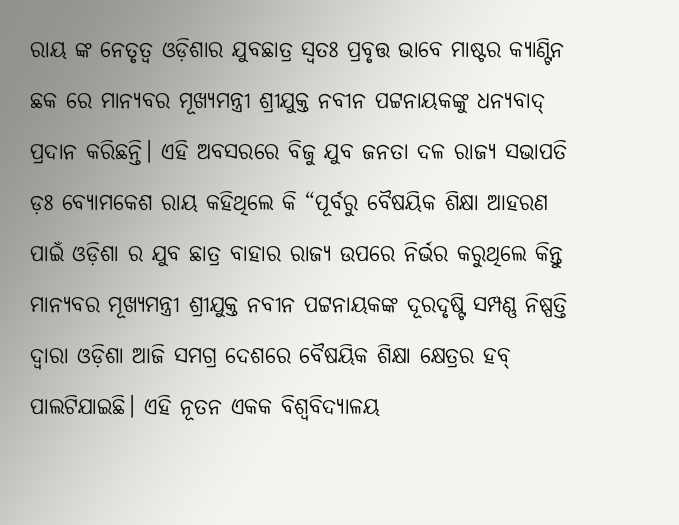ରାୟ ଙ୍କ ନେତୃତ୍ବ ଓଡ଼ିଶାର ଯୁବଛାତ୍ର ସ୍ବତଃ ପ୍ରବୃତ୍ତ ଭାବେ ମାଷ୍ଟର କ୍ୟାଣ୍ଟିନ ଛକ ରେ ମାନ୍ୟବର ମୂଖ୍ୟମନ୍ତ୍ରୀ ଶ୍ରୀଯୁକ୍ତ ନବୀନ ପଟ୍ଟନାୟକଙ୍କୁ ଧନ୍ୟବାଦ୍ ପ୍ରଦାନ କରିଛନ୍ତି। ଏହି ଅବସରରେ ବିଜୁ ଯୁବ ଜନତା ଦଳ ରାଜ୍ୟ ସଭାପତି ଡ଼ଃ ବ୍ୟୋମକେଶ ରାୟ କହିଥିଲେ କି “ପୂର୍ବରୁ ବୈଷୟିକ ଶିକ୍ଷା ଆହରଣ ପାଇଁ ଓଡ଼ିଶା ର ଯୁବ ଛାତ୍ର ବାହାର ରାଜ୍ୟ ଉପରେ ନିର୍ଭର କରୁଥିଲେ କିନ୍ତୁ ମାନ୍ୟବର ମୂଖ୍ୟମନ୍ତ୍ରୀ ଶ୍ରୀଯୁକ୍ତ ନବୀନ ପଟ୍ଟନାୟକଙ୍କ ଦୂରଦୃଷ୍ଟି ସମ୍ପଣ୍ଣ ନିଷ୍ପତ୍ତି ଦ୍ଵାରା ଓଡ଼ିଶା ଆଜି ସମଗ୍ର ଦେଶରେ ବୈଷୟିକ ଶିକ୍ଷା କ୍ଷେତ୍ରର ହବ୍ ପାଲଟିଯାଇଛି। ଏହି ନୂତନ ଏକକ ବିଶ୍ବବିଦ୍ୟାଳୟ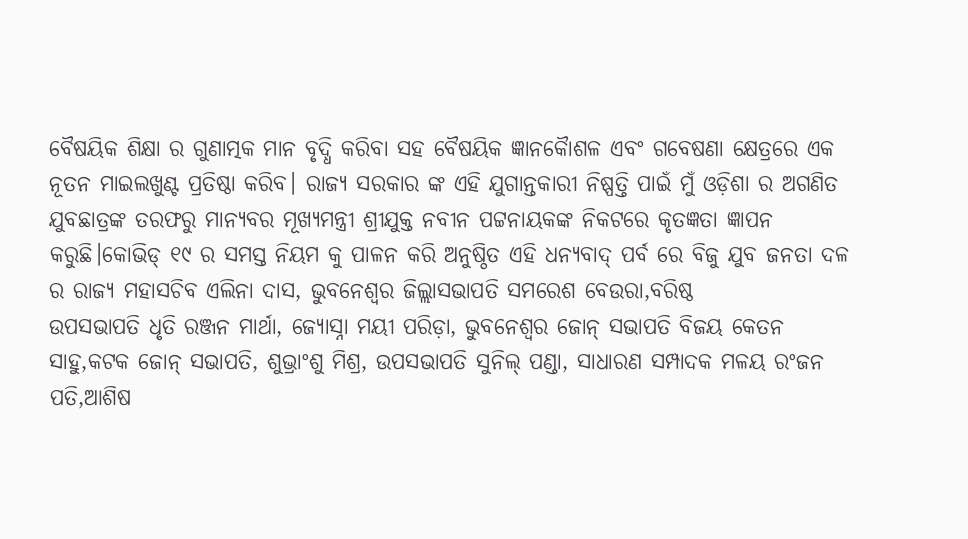ବୈଷୟିକ ଶିକ୍ଷା ର ଗୁଣାତ୍ମକ ମାନ ବୃଦ୍ଧି କରିବା ସହ ବୈଷୟିକ ଜ୍ଞାନକୋୖଶଳ ଏବଂ ଗବେଷଣା କ୍ଷେତ୍ରରେ ଏକ ନୂତନ ମାଇଲଖୁଣ୍ଟ ପ୍ରତିଷ୍ଠା କରିବ। ରାଜ୍ୟ ସରକାର ଙ୍କ ଏହି ଯୁଗାନ୍ତକାରୀ ନିଷ୍ପତ୍ତି ପାଇଁ ମୁଁ ଓଡ଼ିଶା ର ଅଗଣିତ ଯୁବଛାତ୍ରଙ୍କ ତରଫରୁ ମାନ୍ୟବର ମୂଖ୍ୟମନ୍ତ୍ରୀ ଶ୍ରୀଯୁକ୍ତ ନବୀନ ପଟ୍ଟନାୟକଙ୍କ ନିକଟରେ କୃତଜ୍ଞତା ଜ୍ଞାପନ କରୁଛି।କୋଭିଡ୍ ୧୯ ର ସମସ୍ତ ନିୟମ କୁ ପାଳନ କରି ଅନୁଷ୍ଠିତ ଏହି ଧନ୍ୟବାଦ୍ ପର୍ବ ରେ ବିଜୁ ଯୁବ ଜନତା ଦଳ ର ରାଜ୍ୟ ମହାସଚିବ ଏଲିନା ଦାସ, ଭୁବନେଶ୍ୱର ଜିଲ୍ଲାସଭାପତି ସମରେଶ ବେଉରା,ବରିଷ୍ଠ
ଉପସଭାପତି ଧୃତି ରଞ୍ଜନ ମାର୍ଥା, ଜ୍ୟୋସ୍ନା ମୟୀ ପରିଡ଼ା, ଭୁବନେଶ୍ୱର ଜୋନ୍ ସଭାପତି ବିଜୟ କେତନ ସାହୁ,କଟକ ଜୋନ୍ ସଭାପତି, ଶୁଭ୍ରାଂଶୁ ମିଶ୍ର, ଉପସଭାପତି ସୁନିଲ୍ ପଣ୍ଡା, ସାଧାରଣ ସମ୍ପାଦକ ମଳୟ ରଂଜନ ପତି,ଆଶିଷ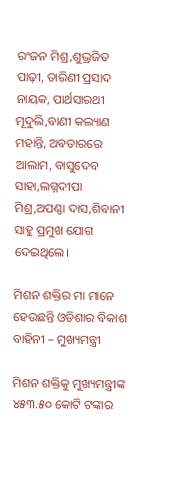ରଂଜନ ମିଶ୍ର,ଶୁଭ୍ରଜିତ ପାଢ଼ୀ, ତାରିଣୀ ପ୍ରସାଦ ନାୟକ, ପାର୍ଥସାରଥୀ ମୂଦୁଲି,ବାଣୀ କଲ୍ୟାଣ ମହାନ୍ତି, ଅବତାରରେ ଆଲାମ, ବାସୁଦେବ ସାହା,ଲଗ୍ନଦୀପା ମିଶ୍ର,ଅପଣ୍ଣା ଦାସ,ଶିବାନୀ ସାହୁ ପ୍ରମୁଖ ଯୋଗ ଦେଇଥିଲେ।

ମିଶନ ଶକ୍ତିର ମା ମାନେ ହେଉଛନ୍ତି ଓଡିଶାର ବିକାଶ ବାହିନୀ – ମୁଖ୍ୟମନ୍ତ୍ରୀ

ମିଶନ ଶକ୍ତିକୁ ମୁଖ୍ୟମନ୍ତ୍ରୀଙ୍କ ୪୫୩.୫୦ କୋଟି ଟଙ୍କାର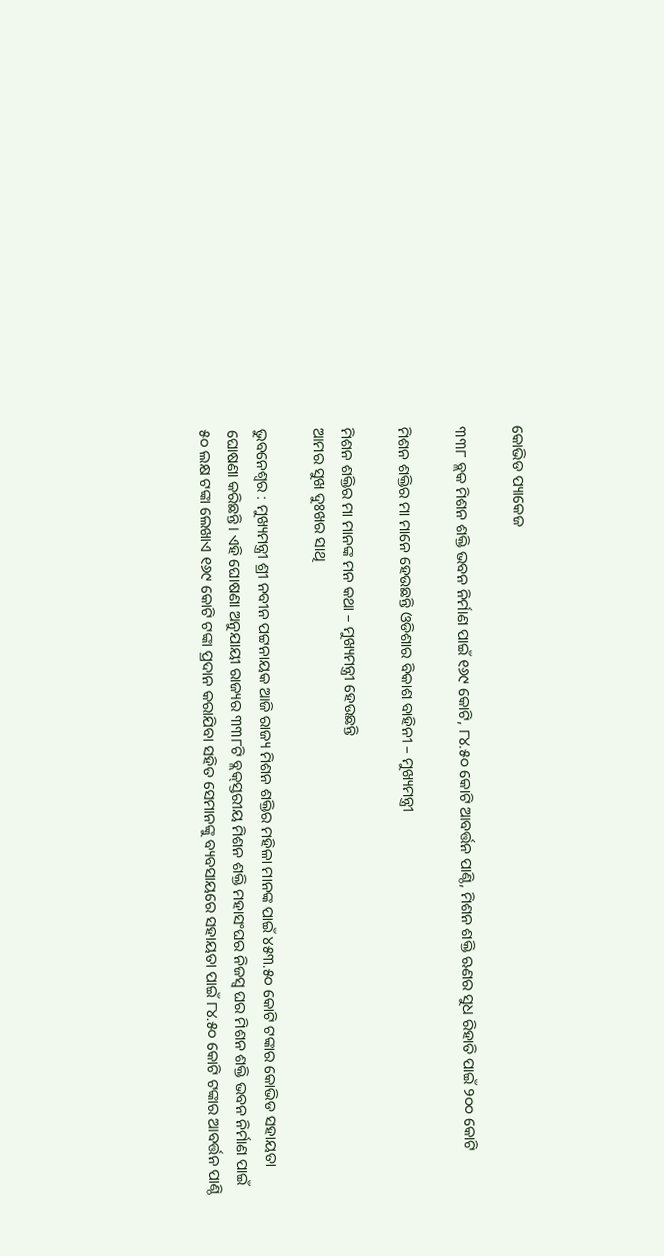କୋଭିଡ ପ୍ୟାକେଜ

୩୩୮ ବ୍ଲକ ମିଶନ ଶକ୍ତି ଭବନ ନିର୍ମାଣ ପାଇଁ ୧୬୯ କୋଟି, ୮୪.୫୦ କୋଟି ଆବର୍ତ୍ତନ ପାଣ୍ଠି, ମିଶନ ଶକ୍ତି ଋଣର ସୁଧ ରିହାତି ପାଇଁ ୨୦୦ କୋଟି

ମିଶନ ଶକ୍ତିର ମା ମାନେ ହେଉଛନ୍ତି ଓଡିଶାର ବିକାଶ ବାହିନୀ – ମୁଖ୍ୟମନ୍ତ୍ରୀ

ମିଶନ ଶକ୍ତିର ମା ମାନଙ୍କ ମନ କଥା – ମୁଖ୍ୟମନ୍ତ୍ରୀ ହେଉଛନ୍ତି
ଆମର ସୁଖ ଦୁଃଖର ସାଥି

ଭୁବନେଶ୍ବର : ମୁଖ୍ୟମନ୍ତ୍ରୀ ଶ୍ରୀ ନବୀନ ପଟ୍ଟନାୟକ ଆଜି ରାଜ୍ୟ ମିଶନ ଶକ୍ତିର ମହିଳା ମାନଙ୍କ ପାଇଁ ୪୫୩.୫୦ କୋଟି ଟଙ୍କାର କୋଭିଡ ସହାୟତା ଘୋଷଣା କରିଛନ୍ତି। ଏହି ଘୋଷଣା ଅନୁଯାୟୀ ରାଜ୍ୟର ୩୩୮ଟି ବ୍ଲକ୍‌ସ୍ତରୀୟ ମିଶନ ଶକ୍ତି ମହାସଂଘର ନିଜସ୍ବ ଘର ମିଶନ ଶକ୍ତି ଭବନ ନିର୍ମାଣ ପାଇଁ ୫୦ ଲକ୍ଷ ଟଙ୍କା ଲେଖାଏ ୧୬୯ କୋଟି ଟଙ୍କା ପ୍ରଦାନ କରାଯିବା ସହିତ ସେମାନଙ୍କୁ ବ୍ୟବସାୟରେ ସହାୟତା ପାଇଁ ୮୪.୫୦ କୋଟି ଟଙ୍କାର ଆବର୍ତ୍ତନ ପାଣ୍ଠି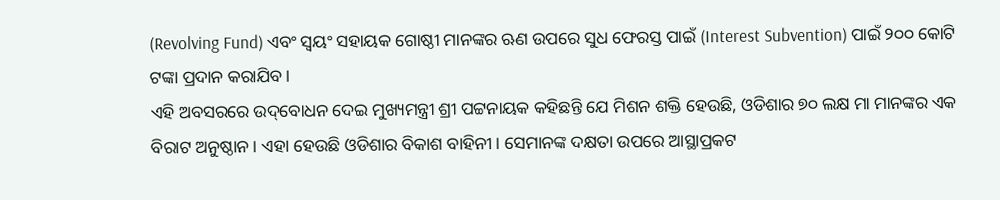(Revolving Fund) ଏବଂ ସ୍ବୟଂ ସହାୟକ ଗୋଷ୍ଠୀ ମାନଙ୍କର ଋଣ ଉପରେ ସୁଧ ଫେରସ୍ତ ପାଇଁ (Interest Subvention) ପାଇଁ ୨୦୦ କୋଟି ଟଙ୍କା ପ୍ରଦାନ କରାଯିବ।
ଏହି ଅବସରରେ ଉଦ୍‌ବୋଧନ ଦେଇ ମୁଖ୍ୟମନ୍ତ୍ରୀ ଶ୍ରୀ ପଟ୍ଟନାୟକ କହିଛନ୍ତି ଯେ ମିଶନ ଶକ୍ତି ହେଉଛି, ଓଡିଶାର ୭୦ ଲକ୍ଷ ମା ମାନଙ୍କର ଏକ ବିରାଟ ଅନୁଷ୍ଠାନ। ଏହା ହେଉଛି ଓଡିଶାର ବିକାଶ ବାହିନୀ। ସେମାନଙ୍କ ଦକ୍ଷତା ଉପରେ ଆସ୍ଥାପ୍ରକଟ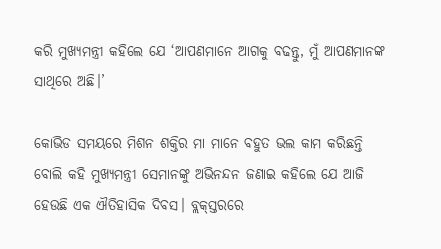କରି ମୁଖ୍ୟମନ୍ତ୍ରୀ କହିଲେ ଯେ ‘ଆପଣମାନେ ଆଗକୁ ବଢନ୍ତୁ, ମୁଁ ଆପଣମାନଙ୍କ ସାଥିରେ ଅଛି।’

କୋଭିଡ ସମୟରେ ମିଶନ ଶକ୍ତିର ମା ମାନେ ବହୁତ ଭଲ କାମ କରିଛନ୍ତି ବୋଲି କହି ମୁଖ୍ୟମନ୍ତ୍ରୀ ସେମାନଙ୍କୁ ଅଭିନନ୍ଦନ ଜଣାଇ କହିଲେ ଯେ ଆଜି ହେଉଛି ଏକ ଐତିହାସିକ ଦିବସ। ବ୍ଲକ୍‌ସ୍ତରରେ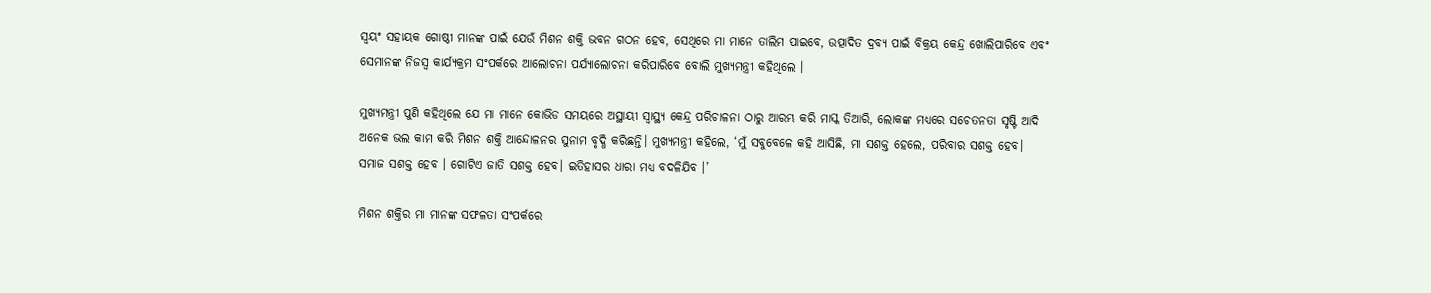ସ୍ବୟଂ ସହାୟକ ଗୋଷ୍ଠୀ ମାନଙ୍କ ପାଇଁ ଯେଉଁ ମିଶନ ଶକ୍ତି ଭବନ ଗଠନ ହେବ, ସେଥିରେ ମା ମାନେ ତାଲିମ ପାଇବେ, ଉତ୍ପାଦିତ ଦ୍ରବ୍ୟ ପାଇଁ ବିକ୍ରୟ କେନ୍ଦ୍ର ଖୋଲିପାରିବେ ଏବଂ ସେମାନଙ୍କ ନିଜସ୍ବ କାର୍ଯ୍ୟକ୍ରମ ସଂପର୍କରେ ଆଲୋଚନା ପର୍ଯ୍ୟାଲୋଚନା କରିପାରିବେ ବୋଲି ମୁଖ୍ୟମନ୍ତ୍ରୀ କହିଥିଲେ ।

ମୁଖ୍ୟମନ୍ତ୍ରୀ ପୁଣି କହିଥିଲେ ଯେ ମା ମାନେ କୋଭିଡ ସମୟରେ ଅସ୍ଥାୟୀ ସ୍ବାସ୍ଥ୍ୟ କେନ୍ଦ୍ର ପରିଚାଳନା ଠାରୁ ଆରମ୍ଭ କରି ମାସ୍କ ତିଆରି, ଲୋକଙ୍କ ମଧ୍ୟରେ ସଚେତନତା ସୃଷ୍ଟି ଆଦି ଅନେକ ଭଲ କାମ କରି ମିଶନ ଶକ୍ତି ଆନ୍ଦୋଳନର ସୁନାମ ବୃଦ୍ଧି କରିଛନ୍ତି। ମୁଖ୍ୟମନ୍ତ୍ରୀ କହିଲେ, ‘ମୁଁ ସବୁବେଳେ କହି ଆସିଛି, ମା ସଶକ୍ତ ହେଲେ, ପରିବାର ସଶକ୍ତ ହେବ। ସମାଜ ସଶକ୍ତ ହେବ । ଗୋଟିଏ ଜାତି ସଶକ୍ତ ହେବ। ଇତିହାସର ଧାରା ମଧ୍ୟ ବଦଳିଯିବ ।’

ମିଶନ ଶକ୍ତିର ମା ମାନଙ୍କ ସଫଳତା ସଂପର୍କରେ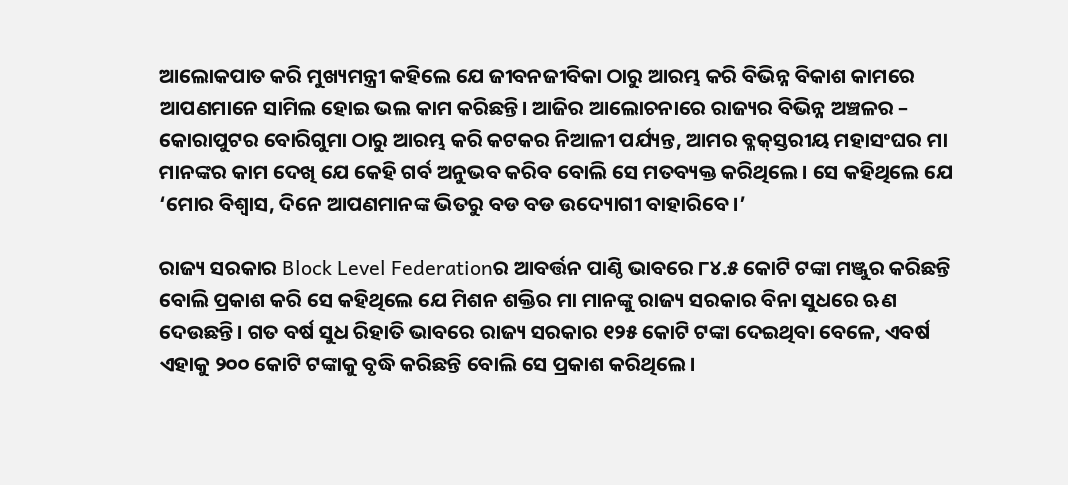ଆଲୋକପାତ କରି ମୁଖ୍ୟମନ୍ତ୍ରୀ କହିଲେ ଯେ ଜୀବନଜୀବିକା ଠାରୁ ଆରମ୍ଭ କରି ବିଭିନ୍ନ ବିକାଶ କାମରେ ଆପଣମାନେ ସାମିଲ ହୋଇ ଭଲ କାମ କରିଛନ୍ତି। ଆଜିର ଆଲୋଚନାରେ ରାଜ୍ୟର ବିଭିନ୍ନ ଅଞ୍ଚଳର – କୋରାପୁଟର ବୋରିଗୁମା ଠାରୁ ଆରମ୍ଭ କରି କଟକର ନିଆଳୀ ପର୍ଯ୍ୟନ୍ତ, ଆମର ବ୍ଳକ୍‌ସ୍ତରୀୟ ମହାସଂଘର ମା ମାନଙ୍କର କାମ ଦେଖି ଯେ କେହି ଗର୍ବ ଅନୁଭବ କରିବ ବୋଲି ସେ ମତବ୍ୟକ୍ତ କରିଥିଲେ। ସେ କହିଥିଲେ ଯେ ‘ମୋର ବିଶ୍ବାସ, ଦିନେ ଆପଣମାନଙ୍କ ଭିତରୁ ବଡ ବଡ ଉଦ୍ୟୋଗୀ ବାହାରିବେ ।’

ରାଜ୍ୟ ସରକାର Block Level Federationର ଆବର୍ତ୍ତନ ପାଣ୍ଠି ଭାବରେ ୮୪.୫ କୋଟି ଟଙ୍କା ମଞ୍ଜୁର କରିଛନ୍ତି ବୋଲି ପ୍ରକାଶ କରି ସେ କହିଥିଲେ ଯେ ମିଶନ ଶକ୍ତିର ମା ମାନଙ୍କୁ ରାଜ୍ୟ ସରକାର ବିନା ସୁଧରେ ଋଣ ଦେଉଛନ୍ତି। ଗତ ବର୍ଷ ସୁଧ ରିହାତି ଭାବରେ ରାଜ୍ୟ ସରକାର ୧୨୫ କୋଟି ଟଙ୍କା ଦେଇଥିବା ବେଳେ, ଏବର୍ଷ ଏହାକୁ ୨୦୦ କୋଟି ଟଙ୍କାକୁ ବୃଦ୍ଧି କରିଛନ୍ତି ବୋଲି ସେ ପ୍ରକାଶ କରିଥିଲେ।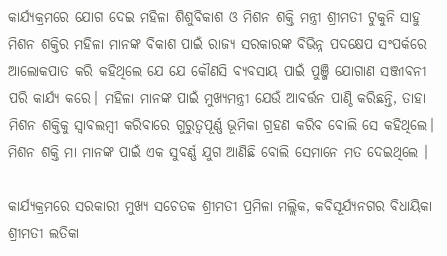କାର୍ଯ୍ୟକ୍ରମରେ ଯୋଗ ଦେଇ ମହିଳା ଶିଶୁବିକାଶ ଓ ମିଶନ ଶକ୍ତି ମନ୍ତ୍ରୀ ଶ୍ରୀମତୀ ଟୁକୁନି ସାହୁ ମିଶନ ଶକ୍ତିର ମହିଳା ମାନଙ୍କ ବିକାଶ ପାଇଁ ରାଜ୍ୟ ସରକାରଙ୍କ ବିଭିନ୍ନ ପଦକ୍ଷେପ ସଂପର୍କରେ ଆଲୋକପାତ କରି କହିଥିଲେ ଯେ ଯେ କୌଣସି ବ୍ୟବସାୟ ପାଇଁ ପୁଞ୍ଜି ଯୋଗାଣ ସଞ୍ଜୀବନୀ ପରି କାର୍ଯ୍ୟ କରେ। ମହିଳା ମାନଙ୍କ ପାଇଁ ମୁଖ୍ୟମନ୍ତ୍ରୀ ଯେଉଁ ଆବର୍ତ୍ତନ ପାଣ୍ଠି କରିଛନ୍ତି, ତାହା ମିଶନ ଶକ୍ତିକୁ ସ୍ବାବଲମ୍ବୀ କରିବାରେ ଗୁରୁତ୍ବପୂର୍ଣ୍ଣ ଭୂମିକା ଗ୍ରହଣ କରିବ ବୋଲି ସେ କହିଥିଲେ। ମିଶନ ଶକ୍ତି ମା ମାନଙ୍କ ପାଇଁ ଏକ ସୁବର୍ଣ୍ଣ ଯୁଗ ଆଣିଛି ବୋଲି ସେମାନେ ମତ ଦେଇଥିଲେ ।

କାର୍ଯ୍ୟକ୍ରମରେ ସରକାରୀ ମୁଖ୍ୟ ସଚେତକ ଶ୍ରୀମତୀ ପ୍ରମିଳା ମଲ୍ଲିକ, କବିସୂର୍ଯ୍ୟନଗର ବିଧାୟିକା ଶ୍ରୀମତୀ ଲତିକା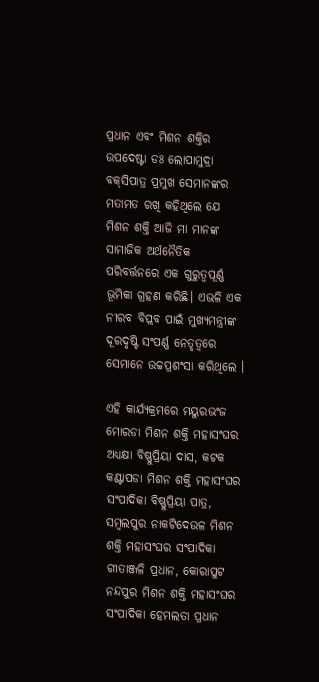ପ୍ରଧାନ ଏବଂ ମିଶନ ଶକ୍ତିର ଉପଦେଷ୍ଟା ଡଃ ଲୋପାମୁଦ୍ରା ବକ୍‌ସିପାତ୍ର ପ୍ରମୁଖ ସେମାନଙ୍କର ମତାମତ ରଖି କହିଥିଲେ ଯେ ମିଶନ ଶକ୍ତି ଆଜି ମା ମାନଙ୍କ ସାମାଜିକ ଅର୍ଥନୈତିକ ପରିବର୍ତ୍ତନରେ ଏକ ଗୁରୁତ୍ବପୂର୍ଣ୍ଣ ଭୂମିକା ଗ୍ରହଣ କରିଛି। ଏଭଳି ଏକ ନୀରବ ବିପ୍ଲବ ପାଇଁ ମୁଖ୍ୟମନ୍ତ୍ରୀଙ୍କ ଦୂରଦୃଷ୍ଟି ସଂପର୍ଣ୍ଣ ନେତୃତ୍ବରେ ସେମାନେ ଉଚ୍ଚପ୍ରଶଂସା କରିଥିଲେ ।

ଏହି କାର୍ଯ୍ୟକ୍ରମରେ ମୟୁରଭଂଜ ମୋରଡା ମିଶନ ଶକ୍ତି ମହାସଂଘର ଅଧ୍ୟକ୍ଷା ବିଷ୍ଣୁପ୍ରିୟା ଦାସ, କଟକ କଣ୍ଟାପଡା ମିଶନ ଶକ୍ତି ମହାସଂଘର ସଂପାଦିକା ବିଷ୍ଣୁପ୍ରିୟା ପାତ୍ର, ସମ୍ବଲପୁର ନାକଟିଦେଉଳ ମିଶନ ଶକ୍ତି ମହାସଂଘର ସଂପାଦିକା ଗୀତାଞ୍ଜଳି ପ୍ରଧାନ, କୋରାପୁଟ ନନ୍ଦପୁର ମିଶନ ଶକ୍ତି ମହାସଂଘର ସଂପାଦିକା ହେମଲତା ପ୍ରଧାନ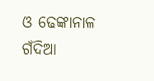ଓ ଢେଙ୍କାନାଳ ଗଁଦିଆ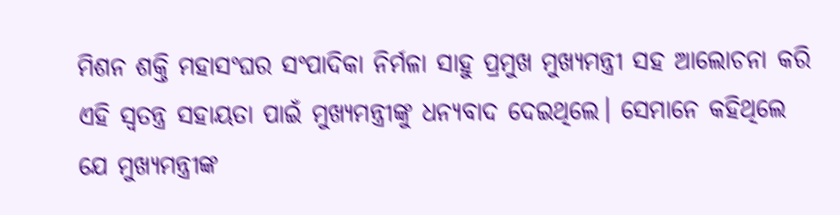ମିଶନ ଶକ୍ତି ମହାସଂଘର ସଂପାଦିକା ନିର୍ମଳା ସାହୁ ପ୍ରମୁଖ ମୁଖ୍ୟମନ୍ତ୍ରୀ ସହ ଆଲୋଚନା କରି ଏହି ସ୍ବତନ୍ତ୍ର ସହାୟତା ପାଇଁ ମୁଖ୍ୟମନ୍ତ୍ରୀଙ୍କୁ ଧନ୍ୟବାଦ ଦେଇଥିଲେ। ସେମାନେ କହିଥିଲେ ଯେ ମୁଖ୍ୟମନ୍ତ୍ରୀଙ୍କ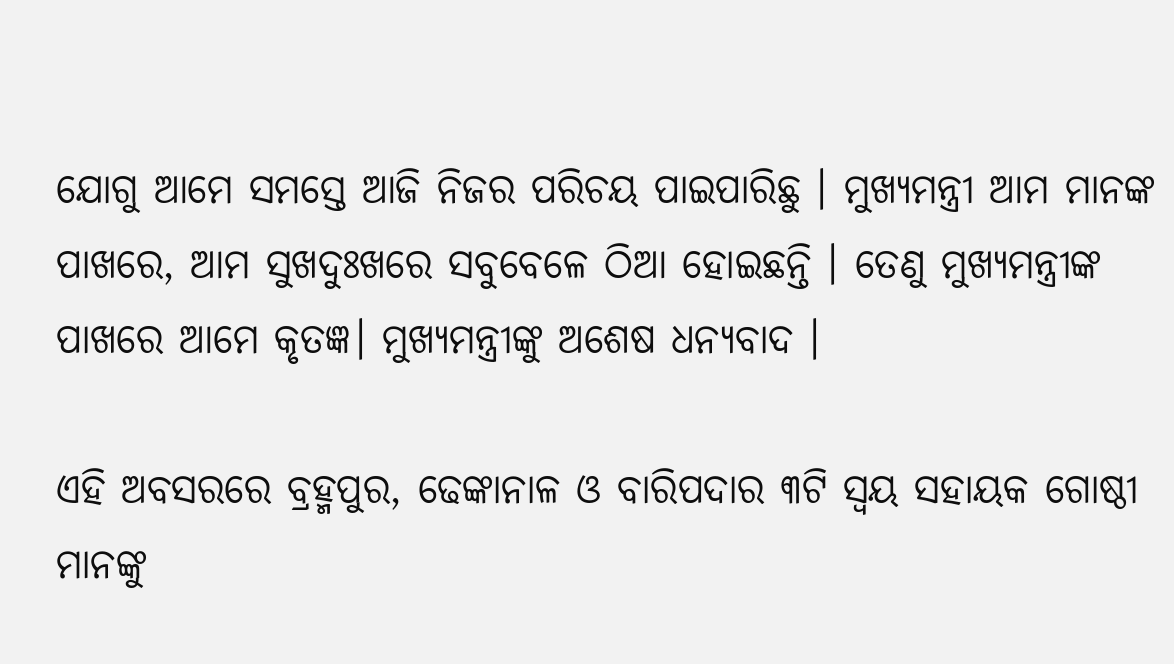ଯୋଗୁ ଆମେ ସମସ୍ତେ ଆଜି ନିଜର ପରିଚୟ ପାଇପାରିଛୁ । ମୁଖ୍ୟମନ୍ତ୍ରୀ ଆମ ମାନଙ୍କ ପାଖରେ, ଆମ ସୁଖଦୁଃଖରେ ସବୁବେଳେ ଠିଆ ହୋଇଛନ୍ତି । ତେଣୁ ମୁଖ୍ୟମନ୍ତ୍ରୀଙ୍କ ପାଖରେ ଆମେ କୃତଜ୍ଞ। ମୁଖ୍ୟମନ୍ତ୍ରୀଙ୍କୁ ଅଶେଷ ଧନ୍ୟବାଦ ।

ଏହି ଅବସରରେ ବ୍ରହ୍ମପୁର, ଢେଙ୍କାନାଳ ଓ ବାରିପଦାର ୩ଟି ସ୍ବୟ ସହାୟକ ଗୋଷ୍ଠୀ ମାନଙ୍କୁ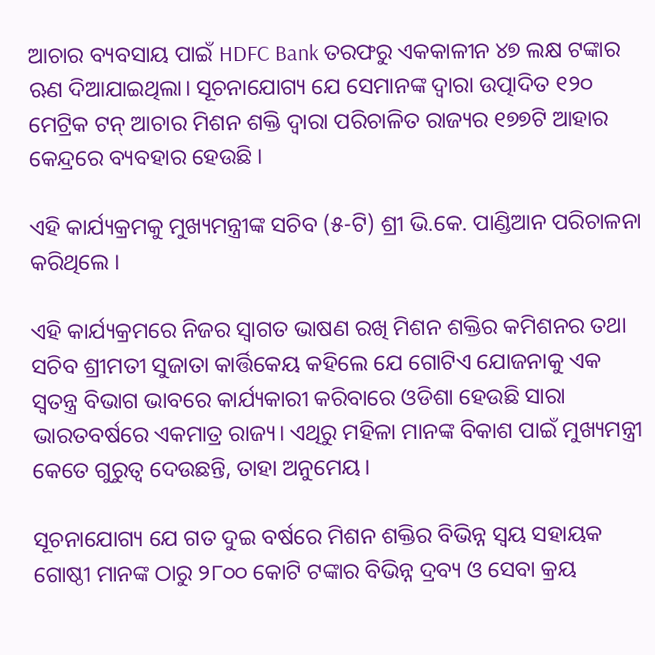ଆଚାର ବ୍ୟବସାୟ ପାଇଁ HDFC Bank ତରଫରୁ ଏକକାଳୀନ ୪୭ ଲକ୍ଷ ଟଙ୍କାର ଋଣ ଦିଆଯାଇଥିଲା। ସୂଚନାଯୋଗ୍ୟ ଯେ ସେମାନଙ୍କ ଦ୍ବାରା ଉତ୍ପାଦିତ ୧୨୦ ମେଟ୍ରିକ ଟନ୍ ଆଚାର ମିଶନ ଶକ୍ତି ଦ୍ବାରା ପରିଚାଳିତ ରାଜ୍ୟର ୧୭୭ଟି ଆହାର କେନ୍ଦ୍ରରେ ବ୍ୟବହାର ହେଉଛି ।

ଏହି କାର୍ଯ୍ୟକ୍ରମକୁ ମୁଖ୍ୟମନ୍ତ୍ରୀଙ୍କ ସଚିବ (୫-ଟି) ଶ୍ରୀ ଭି.କେ. ପାଣ୍ଡିଆନ ପରିଚାଳନା କରିଥିଲେ ।

ଏହି କାର୍ଯ୍ୟକ୍ରମରେ ନିଜର ସ୍ବାଗତ ଭାଷଣ ରଖି ମିଶନ ଶକ୍ତିର କମିଶନର ତଥା ସଚିବ ଶ୍ରୀମତୀ ସୁଜାତା କାର୍ତ୍ତିକେୟ କହିଲେ ଯେ ଗୋଟିଏ ଯୋଜନାକୁ ଏକ ସ୍ବତନ୍ତ୍ର ବିଭାଗ ଭାବରେ କାର୍ଯ୍ୟକାରୀ କରିବାରେ ଓଡିଶା ହେଉଛି ସାରା ଭାରତବର୍ଷରେ ଏକମାତ୍ର ରାଜ୍ୟ। ଏଥିରୁ ମହିଳା ମାନଙ୍କ ବିକାଶ ପାଇଁ ମୁଖ୍ୟମନ୍ତ୍ରୀ କେତେ ଗୁରୁତ୍ବ ଦେଉଛନ୍ତି, ତାହା ଅନୁମେୟ।

ସୂଚନାଯୋଗ୍ୟ ଯେ ଗତ ଦୁଇ ବର୍ଷରେ ମିଶନ ଶକ୍ତିର ବିଭିନ୍ନ ସ୍ବୟ ସହାୟକ ଗୋଷ୍ଠୀ ମାନଙ୍କ ଠାରୁ ୨୮୦୦ କୋଟି ଟଙ୍କାର ବିଭିନ୍ନ ଦ୍ରବ୍ୟ ଓ ସେବା କ୍ରୟ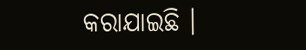କରାଯାଇଛି ।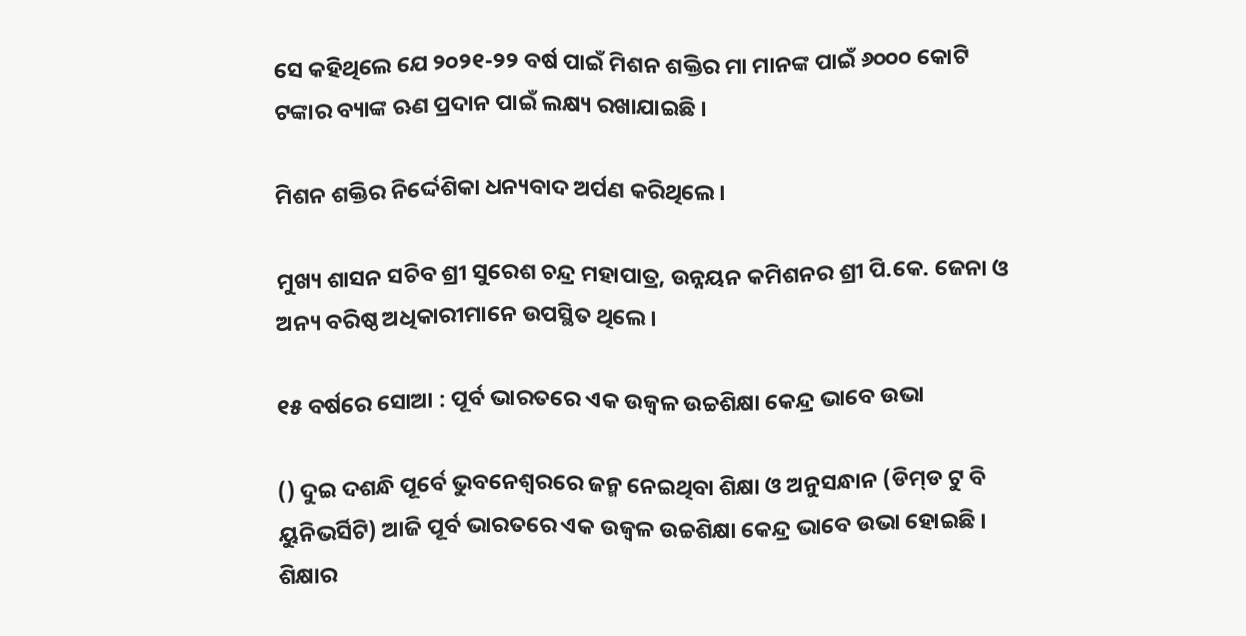ସେ କହିଥିଲେ ଯେ ୨୦୨୧-୨୨ ବର୍ଷ ପାଇଁ ମିଶନ ଶକ୍ତିର ମା ମାନଙ୍କ ପାଇଁ ୬୦୦୦ କୋଟି ଟଙ୍କାର ବ୍ୟାଙ୍କ ଋଣ ପ୍ରଦାନ ପାଇଁ ଲକ୍ଷ୍ୟ ରଖାଯାଇଛି ।

ମିଶନ ଶକ୍ତିର ନିର୍ଦ୍ଦେଶିକା ଧନ୍ୟବାଦ ଅର୍ପଣ କରିଥିଲେ ।

ମୁଖ୍ୟ ଶାସନ ସଚିବ ଶ୍ରୀ ସୁରେଶ ଚନ୍ଦ୍ର ମହାପାତ୍ର, ଉନ୍ନୟନ କମିଶନର ଶ୍ରୀ ପି.କେ. ଜେନା ଓ ଅନ୍ୟ ବରିଷ୍ଠ ଅଧିକାରୀମାନେ ଉପସ୍ଥିତ ଥିଲେ ।

୧୫ ବର୍ଷରେ ସୋଆ : ପୂର୍ବ ଭାରତରେ ଏକ ଉଜ୍ୱଳ ଉଚ୍ଚଶିକ୍ଷା କେନ୍ଦ୍ର ଭାବେ ଉଭା

() ଦୁଇ ଦଶନ୍ଧି ପୂର୍ବେ ଭୁବନେଶ୍ୱରରେ ଜନ୍ମ ନେଇଥିବା ଶିକ୍ଷା ଓ ଅନୁସନ୍ଧାନ (ଡିମ୍‌ଡ ଟୁ ବି ୟୁନିଭର୍ସିଟି) ଆଜି ପୂର୍ବ ଭାରତରେ ଏକ ଉଜ୍ୱଳ ଉଚ୍ଚଶିକ୍ଷା କେନ୍ଦ୍ର ଭାବେ ଉଭା ହୋଇଛି । ଶିକ୍ଷାର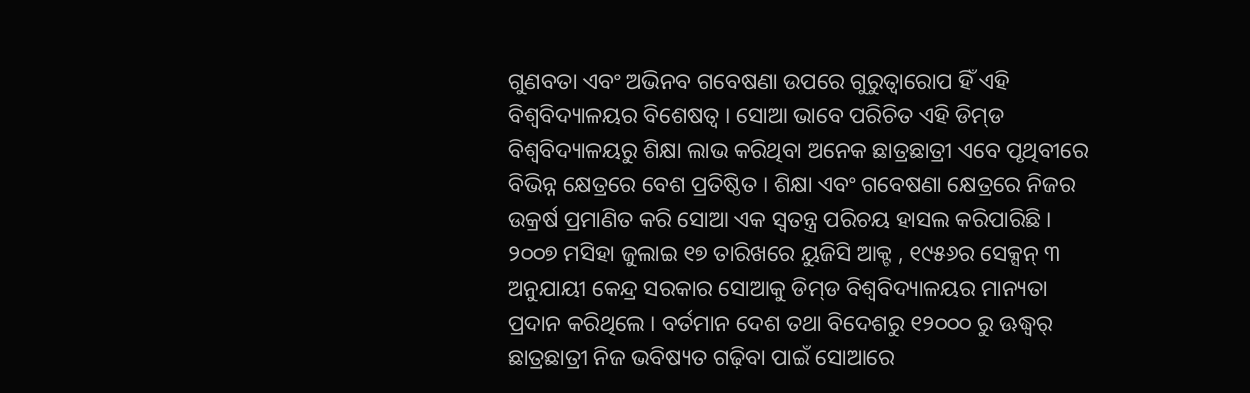ଗୁଣବତା ଏବଂ ଅଭିନବ ଗବେଷଣା ଉପରେ ଗୁରୁତ୍ୱାରୋପ ହିଁ ଏହି ବିଶ୍ୱବିଦ୍ୟାଳୟର ବିଶେଷତ୍ୱ । ସୋଆ ଭାବେ ପରିଚିତ ଏହି ଡିମ୍‌ଡ ବିଶ୍ୱବିଦ୍ୟାଳୟରୁ ଶିକ୍ଷା ଲାଭ କରିଥିବା ଅନେକ ଛାତ୍ରଛାତ୍ରୀ ଏବେ ପୃଥିବୀରେ ବିଭିନ୍ନ କ୍ଷେତ୍ରରେ ବେଶ ପ୍ରତିଷ୍ଠିତ । ଶିକ୍ଷା ଏବଂ ଗବେଷଣା କ୍ଷେତ୍ରରେ ନିଜର ଉକ୍ରର୍ଷ ପ୍ରମାଣିତ କରି ସୋଆ ଏକ ସ୍ୱତନ୍ତ୍ର ପରିଚୟ ହାସଲ କରିପାରିଛି । ୨୦୦୭ ମସିହା ଜୁଲାଇ ୧୭ ତାରିଖରେ ୟୁଜିସି ଆକ୍ଟ , ୧୯୫୬ର ସେକ୍ସନ୍‌ ୩ ଅନୁଯାୟୀ କେନ୍ଦ୍ର ସରକାର ସୋଆକୁ ଡିମ୍‌ଡ ବିଶ୍ୱବିଦ୍ୟାଳୟର ମାନ୍ୟତା ପ୍ରଦାନ କରିଥିଲେ । ବର୍ତମାନ ଦେଶ ତଥା ବିଦେଶରୁ ୧୨୦୦୦ ରୁ ଊଦ୍ଧ୍ୱର୍ ଛାତ୍ରଛାତ୍ରୀ ନିଜ ଭବିଷ୍ୟତ ଗଢ଼ିବା ପାଇଁ ସୋଆରେ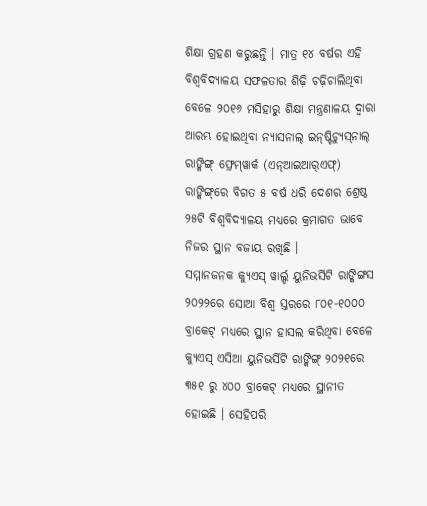ଶିକ୍ଷା ଗ୍ରହଣ କରୁଛନ୍ତି । ମାତ୍ର ୧୪ ବର୍ଷର ଏହି ବିଶ୍ୱବିଦ୍ୟାଳୟ ସଫଳତାର ଶିଢ଼ି ଚଢ଼ିଚାଲିଥିବା ବେଳେ ୨୦୧୬ ମସିହାରୁ ଶିକ୍ଷା ମନ୍ତ୍ରଣାଳୟ ଦ୍ୱାରା ଆରମ୍ଭ ହୋଇଥିବା ନ୍ୟାସନାଲ୍‌ ଇନ୍‌ଷ୍ଟିଚ୍ୟୁସ୍‌ନାଲ୍‌ ରାଙ୍କିଙ୍ଗ୍‌ ଫ୍ରେମ୍‌ୱାର୍କ (ଏନ୍‌ଆଇଆର୍‌ଏଫ୍‌) ରାଙ୍କିଙ୍ଗ୍‌ରେ ବିଗତ ୫ ବର୍ଷ ଧରି ଦେଶର ଶ୍ରେଷ୍ଠ ୨୫ଟି ବିଶ୍ୱବିଦ୍ୟାଳୟ ମଧ୍ୟରେ କ୍ରମାଗତ ଭାବେ ନିଜର ସ୍ଥାନ ବଜାୟ ରଖିଛି ।
ସମ୍ମାନଜନକ କ୍ୟୁଏସ୍‌ ୱାର୍ଲ୍ଡ ୟୁନିଭର୍ସିଟି ରାଙ୍କିଙ୍ଗସ ୨୦୨୨ରେ ସୋଆ ବିଶ୍ୱ ସ୍ତରରେ ୮୦୧-୧୦୦୦ ବ୍ରାକେଟ୍‌ ମଧ୍ୟରେ ସ୍ଥାନ ହାସଲ କରିଥିବା ବେଳେ କ୍ୟୁଏସ୍‌ ଏସିଆ ୟୁନିଭର୍ସିଟି ରାଙ୍କିଙ୍ଗ୍‌ ୨୦୨୧ରେ ୩୫୧ ରୁ ୪୦୦ ବ୍ରାକେଟ୍‌ ମଧ୍ୟରେ ସ୍ଥାନୀତ ହୋଇଛି । ସେହିପରି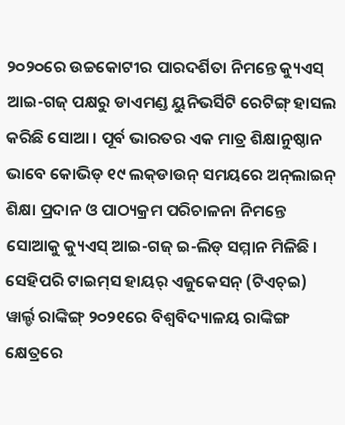୨୦୨୦ରେ ଉଚ୍ଚକୋଟୀର ପାରଦର୍ଶିତା ନିମନ୍ତେ କ୍ୟୁଏସ୍‌ ଆଇ-ଗଜ୍‌ ପକ୍ଷରୁ ଡାଏମଣ୍ଡ ୟୁନିଭର୍ସିଟି ରେଟିଙ୍ଗ୍‌ ହାସଲ କରିଛି ସୋଆ । ପୂର୍ବ ଭାରତର ଏକ ମାତ୍ର ଶିକ୍ଷାନୁଷ୍ଠାନ ଭାବେ କୋଭିଡ୍‌ ୧୯ ଲକ୍‌ଡାଉନ୍‌ ସମୟରେ ଅନ୍‌ଲାଇନ୍‌ ଶିକ୍ଷା ପ୍ରଦାନ ଓ ପାଠ୍ୟକ୍ରମ ପରିଚାଳନା ନିମନ୍ତେ ସୋଆକୁ କ୍ୟୁଏସ୍‌ ଆଇ-ଗଜ୍‌ ଇ-ଲିଡ୍‌ ସମ୍ମାନ ମିଳିଛି । ସେହିପରି ଟାଇମ୍‌ସ ହାୟର୍‌ ଏଜୁକେସନ୍‌ (ଟିଏଚ୍‌ଇ) ୱାର୍ଲ୍ଡ ରାଙ୍କିଙ୍ଗ୍‌ ୨୦୨୧ରେ ବିଶ୍ୱବିଦ୍ୟାଳୟ ରାଙ୍କିଙ୍ଗ କ୍ଷେତ୍ରରେ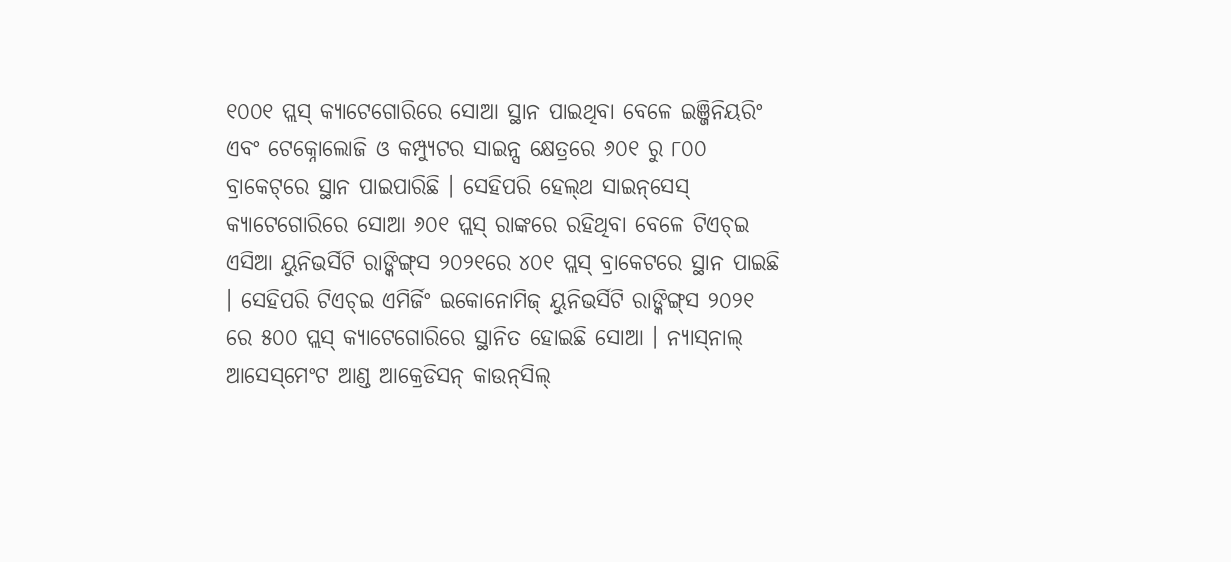୧୦୦୧ ପ୍ଲସ୍‌ କ୍ୟାଟେଗୋରିରେ ସୋଆ ସ୍ଥାନ ପାଇଥିବା ବେଳେ ଇଞ୍ଜିନିୟରିଂ ଏବଂ ଟେକ୍ନୋଲୋଜି ଓ କମ୍ପ୍ୟୁଟର ସାଇନ୍ସ କ୍ଷେତ୍ରରେ ୬୦୧ ରୁ ୮୦୦ ବ୍ରାକେଟ୍‌ରେ ସ୍ଥାନ ପାଇପାରିଛି । ସେହିପରି ହେଲ୍‌ଥ ସାଇନ୍‌ସେସ୍‌ କ୍ୟାଟେଗୋରିରେ ସୋଆ ୬୦୧ ପ୍ଲସ୍‌ ରାଙ୍କରେ ରହିଥିବା ବେଳେ ଟିଏଚ୍‌ଇ ଏସିଆ ୟୁନିଭର୍ସିଟି ରାଙ୍କିଙ୍ଗ୍‌ସ ୨୦୨୧ରେ ୪୦୧ ପ୍ଲସ୍‌ ବ୍ରାକେଟରେ ସ୍ଥାନ ପାଇଛି । ସେହିପରି ଟିଏଚ୍‌ଇ ଏମିର୍ଜିଂ ଇକୋନୋମିଜ୍‌ ୟୁନିଭର୍ସିଟି ରାଙ୍କିଙ୍ଗ୍‌ସ ୨୦୨୧ ରେ ୫୦୦ ପ୍ଲସ୍‌ କ୍ୟାଟେଗୋରିରେ ସ୍ଥାନିତ ହୋଇଛି ସୋଆ । ନ୍ୟାସ୍‌ନାଲ୍‌ ଆସେସ୍‌ମେଂଟ ଆଣ୍ଡ ଆକ୍ରେଡିସନ୍‌ କାଉନ୍‌ସିଲ୍‌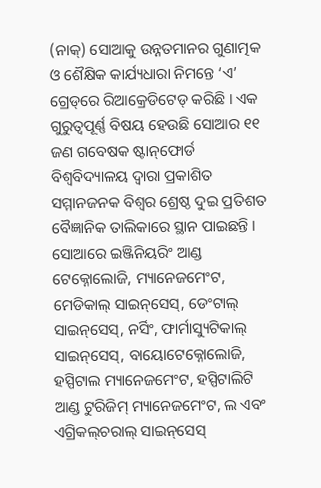(ନାକ୍‌) ସୋଆକୁ ଉନ୍ନତମାନର ଗୁଣାତ୍ମକ ଓ ଶୈକ୍ଷିକ କାର୍ଯ୍ୟଧାରା ନିମନ୍ତେ ‘ଏ’ ଗ୍ରେଡ୍‌ରେ ରିଆକ୍ରେଡିଟେଡ୍‌ କରିଛି । ଏକ ଗୁରୁତ୍ୱପୂର୍ଣ୍ଣ ବିଷୟ ହେଉଛି ସୋଆର ୧୧ ଜଣ ଗବେଷକ ଷ୍ଟାନ୍‌ଫୋର୍ଡ ବିଶ୍ୱବିଦ୍ୟାଳୟ ଦ୍ୱାରା ପ୍ରକାଶିତ ସମ୍ମାନଜନକ ବିଶ୍ୱର ଶ୍ରେଷ୍ଠ ଦୁଇ ପ୍ରତିଶତ ବୈଜ୍ଞାନିକ ତାଲିକାରେ ସ୍ଥାନ ପାଇଛନ୍ତି ।  ସୋଆରେ ଇଞ୍ଜିନିୟରିଂ ଆଣ୍ଡ ଟେକ୍ନୋଲୋଜି, ମ୍ୟାନେଜମେଂଟ, ମେଡିକାଲ୍‌ ସାଇନ୍‌ସେସ୍‌, ଡେଂଟାଲ୍‌ ସାଇନ୍‌ସେସ୍‌, ନର୍ସିଂ, ଫାର୍ମାସ୍ୟୁଟିକାଲ୍‌ ସାଇନ୍‌ସେସ୍‌, ବାୟୋଟେକ୍ନୋଲୋଜି, ହସ୍ପିଟାଲ ମ୍ୟାନେଜମେଂଟ, ହସ୍ପିଟାଲିଟି ଆଣ୍ଡ ଟୁରିଜିମ୍‌ ମ୍ୟାନେଜମେଂଟ, ଲ ଏବଂ ଏଗ୍ରିକଲ୍‌ଚରାଲ୍‌ ସାଇନ୍‌ସେସ୍‌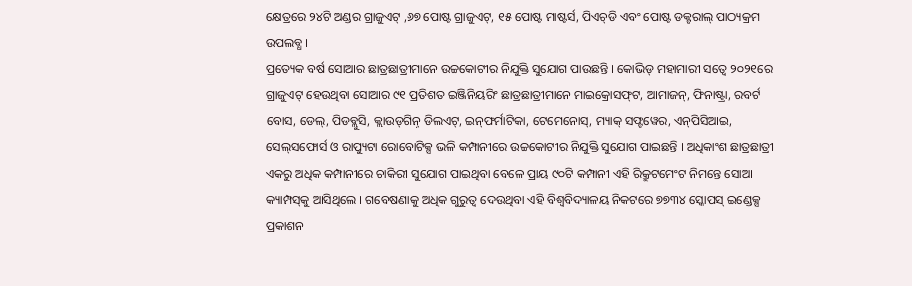କ୍ଷେତ୍ରରେ ୨୪ଟି ଅଣ୍ଡର ଗ୍ରାଜୁଏଟ୍‌ ,୬୭ ପୋଷ୍ଟ ଗ୍ରାଜୁଏଟ୍‌, ୧୫ ପୋଷ୍ଟ ମାଷ୍ଟର୍ସ, ପିଏଚ୍‌ଡି ଏବଂ ପୋଷ୍ଟ ଡକ୍ଟରାଲ୍‌ ପାଠ୍ୟକ୍ରମ ଉପଲବ୍ଧ ।
ପ୍ରତ୍ୟେକ ବର୍ଷ ସୋଆର ଛାତ୍ରଛାତ୍ରୀମାନେ ଉଚ୍ଚକୋଟୀର ନିଯୁକ୍ତି ସୁଯୋଗ ପାଉଛନ୍ତି । କୋଭିଡ୍‌ ମହାମାରୀ ସତ୍ୱେ ୨୦୨୧ରେ ଗ୍ରାଜୁଏଟ୍‌ ହେଉଥିବା ସୋଆର ୯୧ ପ୍ରତିଶତ ଇଞ୍ଜିନିୟରିଂ ଛାତ୍ରଛାତ୍ରୀମାନେ ମାଇକ୍ରୋସଫ୍‌ଟ, ଆମାଜନ୍‌, ଫିନାଷ୍ଟ୍ରା, ରବର୍ଟ ବୋସ, ଡେଲ୍‌, ପିଡବ୍ଲୁସି, କ୍ଲାଉଡ୍‌ଗିନ଼୍‌ ଡିଲଏଟ୍‌, ଇନ୍‌ଫର୍ମାଟିକା, ଟେମେନୋସ୍‌, ମ୍ୟାକ୍‌ ସଫ୍ଟୱେର, ଏନ୍‌ପିସିଆଇ, ସେଲ୍‌ସଫୋର୍ସ ଓ ରାପ୍ୟୁଟା ରୋବୋଟିକ୍ସ ଭଳି କମ୍ପାନୀରେ ଉଚ୍ଚକୋଟୀର ନିଯୁକ୍ତି ସୁଯୋଗ ପାଇଛନ୍ତି । ଅଧିକାଂଶ ଛାତ୍ରଛାତ୍ରୀ ଏକରୁ ଅଧିକ କମ୍ପାନୀରେ ଚାକିରୀ ସୁଯୋଗ ପାଇଥିବା ବେଳେ ପ୍ରାୟ ୯୦ଟି କମ୍ପାନୀ ଏହି ରିକ୍ରୁଟମେଂଟ ନିମନ୍ତେ ସୋଆ କ୍ୟାମ୍ପସ୍‌କୁ ଆସିଥିଲେ । ଗବେଷଣାକୁ ଅଧିକ ଗୁରୁତ୍ୱ ଦେଉଥିବା ଏହି ବିଶ୍ୱବିଦ୍ୟାଳୟ ନିକଟରେ ୭୭୩୪ ସ୍କୋପସ୍‌ ଇଣ୍ଡେକ୍ସ ପ୍ରକାଶନ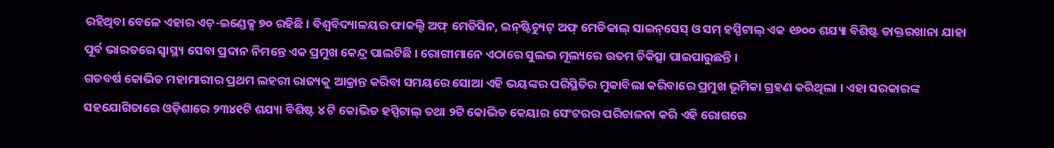ରହିଥିବା ବେଳେ ଏହାର ଏଚ୍‌-ଇଣ୍ଡେକ୍ସ ୭୦ ରହିଛି । ବିଶ୍ୱବିଦ୍ୟାଳୟର ଫାକଲ୍ଟି ଅଫ୍‌ ମେଡିସିନ, ଇନ୍‌ଷ୍ଟିଚ୍ୟୁଟ୍‌ ଅଫ୍‌ ମେଡିକାଲ୍‌ ସାଇନ୍‌ସେସ୍‌ ଓ ସମ୍‌ ହସ୍ପିଟାଲ୍‌ ଏକ ୧୬୦୦ ଶଯ୍ୟା ବିଶିଷ୍ଟ ଡାକ୍ତରଖାନା ଯାହା ପୂର୍ବ ଭାରତରେ ସ୍ୱାସ୍ଥ୍ୟ ସେବା ପ୍ରଦାନ ନିମନ୍ତେ ଏକ ପ୍ରମୁଖ କେନ୍ଦ୍ର ପାଲଟିଛି । ରୋଗୀମାନେ ଏଠାରେ ସୁଲଭ ମୂଲ୍ୟରେ ଉତମ ଚିକିତ୍ସା ପାଇପାରୁଛନ୍ତି ।
ଗତବର୍ଷ କୋଭିଡ ମହାମାରୀର ପ୍ରଥମ ଲହରୀ ରାଜ୍ୟକୁ ଆକ୍ରାନ୍ତ କରିବା ସମୟରେ ସୋଆ ଏହି ଭୟଙ୍କର ପରିସ୍ଥିତିର ମୁକାବିଲା କରିବାରେ ପ୍ରମୁଖ ଭୂମିକା ଗ୍ରହଣ କରିଥିଲା । ଏହା ସରକାରଙ୍କ ସହଯୋଗିତାରେ ଓଡ଼ିଶାରେ ୨୩୪୧ଟି ଶଯ୍ୟା ବିଶିଷ୍ଟ ୪ ଟି କୋଭିଡ ହସ୍ପିଟାଲ୍‌ ତଥା ୨ଟି କୋଭିଡ କେୟାର ସେଂଟରର ପରିଚାଳନା କରି ଏହି ରୋଗରେ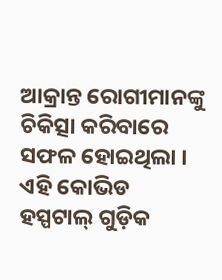ଆକ୍ରାନ୍ତ ରୋଗୀମାନଙ୍କୁ ଚିକିତ୍ସା କରିବାରେ ସଫଳ ହୋଇଥିଲା । ଏହି କୋଭିଡ ହସ୍ପଟାଲ୍‌ ଗୁଡ଼ିକ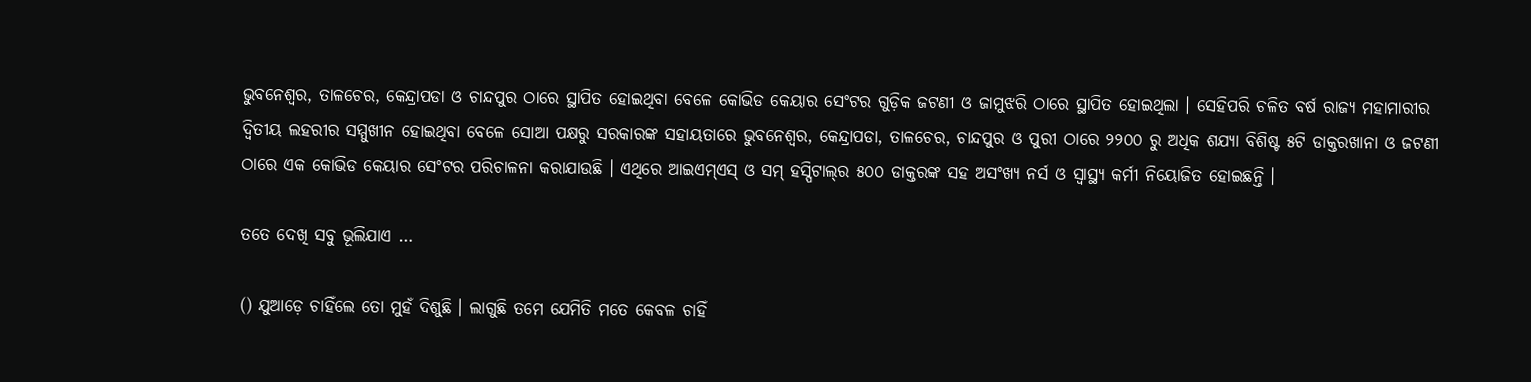ଭୁବନେଶ୍ୱର, ତାଳଚେର, କେନ୍ଦ୍ରାପଡା ଓ ଚାନ୍ଦପୁର ଠାରେ ସ୍ଥାପିତ ହୋଇଥିବା ବେଳେ କୋଭିଡ କେୟାର ସେଂଟର ଗୁଡ଼ିକ ଜଟଣୀ ଓ ଜାମୁଝରି ଠାରେ ସ୍ଥାପିତ ହୋଇଥିଲା । ସେହିପରି ଚଳିତ ବର୍ଷ ରାଜ୍ୟ ମହାମାରୀର ଦ୍ୱିତୀୟ ଲହରୀର ସମ୍ମୁଖୀନ ହୋଇଥିବା ବେଳେ ସୋଆ ପକ୍ଷରୁ ସରକାରଙ୍କ ସହାୟତାରେ ଭୁବନେଶ୍ୱର, କେନ୍ଦ୍ରାପଡା, ତାଳଚେର, ଚାନ୍ଦପୁର ଓ ପୁରୀ ଠାରେ ୨୨୦୦ ରୁ ଅଧିକ ଶଯ୍ୟା ବିଶିଷ୍ଟ ୫ଟି ଡାକ୍ତରଖାନା ଓ ଜଟଣୀ ଠାରେ ଏକ କୋଭିଡ କେୟାର ସେଂଟର ପରିଚାଳନା କରାଯାଉଛି । ଏଥିରେ ଆଇଏମ୍‌ଏସ୍‌ ଓ ସମ୍‌ ହସ୍ପିଟାଲ୍‌ର ୫୦୦ ଡାକ୍ତରଙ୍କ ସହ ଅସଂଖ୍ୟ ନର୍ସ ଓ ସ୍ୱାସ୍ଥ୍ୟ କର୍ମୀ ନିୟୋଜିତ ହୋଇଛନ୍ତି ।

ତତେ ଦେଖି ସବୁ ଭୂଲିଯାଏ …

() ଯୁଆଡ଼େ ଚାହିଁଲେ ତୋ ମୁହଁ ଦିଶୁଛି । ଲାଗୁଛି ତମେ ଯେମିତି ମତେ କେବଳ ଚାହିଁ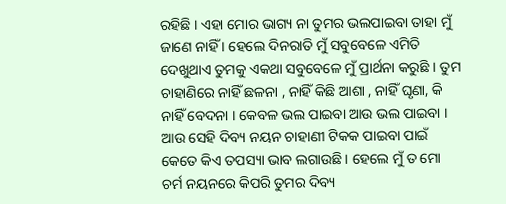ରହିଛି । ଏହା ମୋର ଭାଗ୍ୟ ନା ତୁମର ଭଲପାଇବା ତାହା ମୁଁ ଜାଣେ ନାହିଁ । ହେଲେ ଦିନରାତି ମୁଁ ସବୁବେଳେ ଏମିତି ଦେଖୁଥାଏ ତୁମକୁ ଏକଥା ସବୁବେଳେ ମୁଁ ପ୍ରାର୍ଥନା କରୁଛି । ତୁମ ଚାହାଣିରେ ନାହିଁ ଛଳନା , ନାହିଁ କିଛି ଆଶା , ନାହିଁ ଘୃଣା, କି ନାହିଁ ବେଦନା । କେବଳ ଭଲ ପାଇବା ଆଉ ଭଲ ପାଇବା । ଆଉ ସେହି ଦିବ୍ୟ ନୟନ ଚାହାଣୀ ଟିକକ ପାଇବା ପାଇଁ କେତେ କିଏ ତପସ୍ୟା ଭାବ ଲଗାଉଛି । ହେଲେ ମୁଁ ତ ମୋ ଚର୍ମ ନୟନରେ କିପରି ତୁମର ଦିବ୍ୟ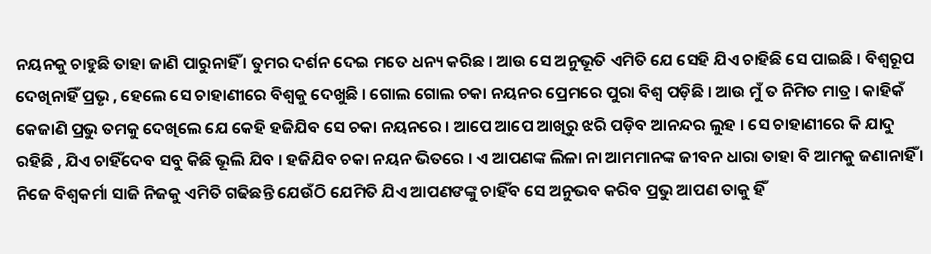ନୟନକୁ ଚାହୁଛି ତାହା ଜାଣି ପାରୁନାହିଁ । ତୁମର ଦର୍ଶନ ଦେଇ ମତେ ଧନ୍ୟ କରିଛ । ଆଉ ସେ ଅନୁଭୂତି ଏମିତି ଯେ ସେହି ଯିଏ ଚାହିଛି ସେ ପାଇଛି । ବିଶ୍ୱରୂପ ଦେଖିନାହିଁ ପ୍ରଭୃ , ହେଲେ ସେ ଚାହାଣୀରେ ବିଶ୍ୱକୁ ଦେଖୁଛି । ଗୋଲ ଗୋଲ ଚକା ନୟନର ପ୍ରେମରେ ପୁରା ବିଶ୍ୱ ପଡ଼ିଛି । ଆଉ ମୁଁ ତ ନିମିତ ମାତ୍ର । କାହିକଁ କେଜାଣି ପ୍ରଭୁ ତମକୁ ଦେଖିଲେ ଯେ କେହି ହଜିଯିବ ସେ ଚକା ନୟନରେ । ଆପେ ଆପେ ଆଖିରୁ ଝରି ପଡ଼ିବ ଆନନ୍ଦର ଲୁହ । ସେ ଚାହାଣୀରେ କି ଯାଦୁ ରହିଛି , ଯିଏ ଚାହିଁଦେବ ସବୁ କିଛି ଭୂଲି ଯିବ । ହଜିଯିବ ଚକା ନୟନ ଭିତରେ । ଏ ଆପଣଙ୍କ ଲିଳା ନା ଆମମାନଙ୍କ ଜୀବନ ଧାରା ତାହା ବି ଆମକୁ ଜଣାନାହିଁ । ନିଜେ ବିଶ୍ୱକର୍ମା ସାଜି ନିଜକୁ ଏମିତି ଗଢିଛନ୍ତି ଯେଉଁଠି ଯେମିତି ଯିଏ ଆପଣଙଙ୍କୁ ଚାହିଁବ ସେ ଅନୁଭବ କରିବ ପ୍ରଭୁ ଆପଣ ତାକୁ ହିଁ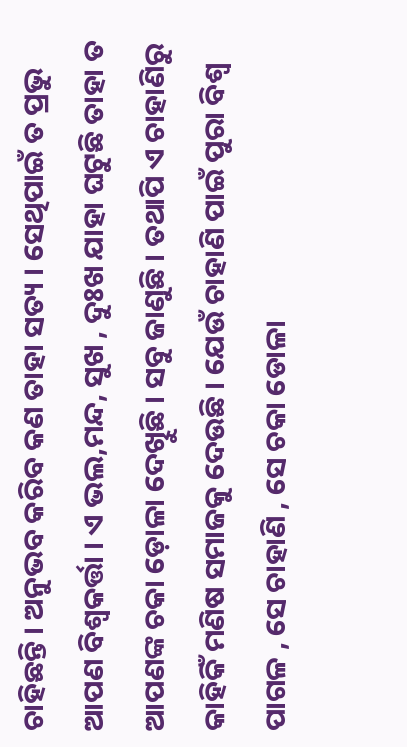ଚାହିଛନ୍ତି । ଅନୁଭବ କରିବ କଣ ତାହା ସତ୍ୟ । ସେଥିପାଇଁ ତ ପ୍ରଭୁ ଆପଣ ବିଶ୍ୱକର୍ତ୍ତା । ଏ ଭଲ,ମନ୍ଦ, ସୁଖ , ଦୁଃଖ ଯାହା ଘଟୁଛି ତାହା ତ ଆପଣଙ୍କ ଚକା ଡ଼ୋଳା ଦେଖିୁଛି । ସବୁ ଜାଣୁଛି । ତଥାପି ଏ ଚାହାଣିରୁ କାହିକିଁ ମଣିଷ ସମାଜକୁ ଦେଉଛି । ଯେଉଁ ଚାହାଣି ପାଇଁ ପୁରା ବିଶ୍ୱ ପାଗଳ , ସେ ଚାହାଣି , ସେ ଚକା ଡୋଳା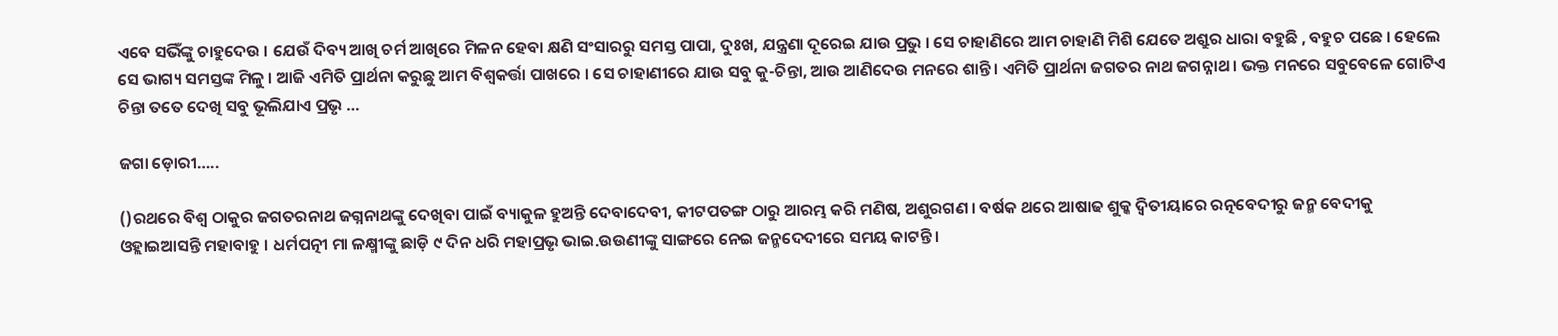ଏବେ ସଭିଁଙ୍କୁ ଚାହୁଦେଉ । ଯେଉଁ ଦିବ୍ୟ ଆଖି ଚର୍ମ ଆଖିରେ ମିଳନ ହେବା କ୍ଷଣି ସଂସାରରୁ ସମସ୍ତ ପାପା, ଦୁଃଖ, ଯନ୍ତ୍ରଣା ଦୂରେଇ ଯାଉ ପ୍ରଭୁ । ସେ ଚାହାଣିରେ ଆମ ଚାହାଣି ମିଶି ଯେତେ ଅଶ୍ରୁର ଧାରା ବହୁଛି , ବହୁଚ ପଛେ । ହେଲେ ସେ ଭାଗ୍ୟ ସମସ୍ତଙ୍କ ମିଳୁ । ଆଜି ଏମିତି ପ୍ରାର୍ଥନା କରୁଛୁ ଆମ ବିଶ୍ୱକର୍ତ୍ତା ପାଖରେ । ସେ ଚାହାଣୀରେ ଯାଉ ସବୁ କୁ-ଚିନ୍ତା, ଆଉ ଆଣିଦେଉ ମନରେ ଶାନ୍ତି । ଏମିତି ପ୍ରାର୍ଥନା ଜଗତର ନାଥ ଜଗନ୍ନାଥ । ଭକ୍ତ ମନରେ ସବୁବେଳେ ଗୋଟିଏ ଚିନ୍ତା ତତେ ଦେଖି ସବୁ ଭୂଲିଯାଏ ପ୍ରଭୃ …

ଜଗା ଡ଼ୋରୀ…..

()ରଥରେ ବିଶ୍ୱ ଠାକୁର ଜଗତରନାଥ ଜଗ୍ନନାଥଙ୍କୁ ଦେଖିବା ପାଇଁ ବ୍ୟାକୁଳ ହୁଅନ୍ତି ଦେବାଦେବୀ, କୀଟପତଙ୍ଗ ଠାରୁ ଆରମ୍ଭ କରି ମଣିଷ, ଅଶୁରଗଣ । ବର୍ଷକ ଥରେ ଆଷାଢ ଶୁକ୍କ ଦ୍ୱିତୀୟାରେ ରତ୍ନବେଦୀରୁ ଜନ୍ମ ବେଦୀକୁ ଓହ୍ଲାଇଆସନ୍ତି ମହାବାହୁ । ଧର୍ମପତ୍ନୀ ମା ଳକ୍ଷ୍ମୀଙ୍କୁ ଛାଡ଼ି ୯ ଦିନ ଧରି ମହାପ୍ରଭୃ ଭାଇ.ଉଉଣୀଙ୍କୁ ସାଙ୍ଗରେ ନେଇ ଜନ୍ମଦେଦୀରେ ସମୟ କାଟନ୍ତି ।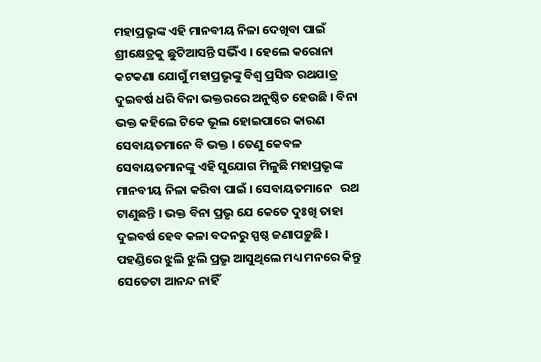ମହାପ୍ରଭୃଙ୍କ ଏହି ମାନବୀୟ ନିଳା ଦେଖିବା ପାଇଁ ଶ୍ରୀକ୍ଷେତ୍ରକୁ ଛୁଟିଆସନ୍ତି ସଭିଁଏ । ହେଲେ କରୋନା କଟକଣା ଯୋଗୁଁ ମହାପ୍ରଭୃଙ୍କୁ ବିଶ୍ୱ ପ୍ରସିଦ୍ଧ ରଥଯାତ୍ର ଦୁଇବର୍ଷ ଧରି ବିନା ଭକ୍ତରରେ ଅନୁଷ୍ଠିତ ହେଉଛି । ବିନା ଭକ୍ତ କହିଲେ ଟିକେ ଭୂଲ ହୋଇପାରେ କାରଣ ସେବାୟତମାନେ ବି ଭକ୍ତ । ତେଣୁ କେବଳ ସେବାୟତମାନଙ୍କୁ ଏହି ସୁଯୋଗ ମିଳୁଛି ମହାପ୍ରଭୃଙ୍କ ମାନବୀୟ ନିଳା କରିବା ପାଇଁ । ସେବାୟତମାନେ   ରଥ     ଟାଣୁଛନ୍ତି । ଭକ୍ତ ବିନା ପ୍ରଭୃ ଯେ କେତେ ଦୁଃଖି ତାହା ଦୁଇବର୍ଷ ହେବ କଳା ବଦନରୁ ସ୍ପଷ୍ଠ ଜଣାପଡ଼ୁଛି । ପହଣ୍ଡିରେ ଝୁଲି ଝୁଲି ପ୍ରଭୃ ଆସୁଥିଲେ ମଧ୍ୟ ମନରେ କିନ୍ତୁ ସେତେଟା ଆନନ୍ଦ ନାହିଁ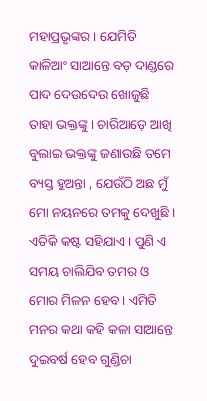ମହାପ୍ରଭୃଙ୍କର । ଯେମିତି କାଳିଆଂ ସାଆନ୍ତେ ବଡ଼ ଦାଣ୍ଡରେ ପାଦ ଦେଉଦେଉ ଖୋଜୁଛି ତାହା ଭକ୍ତଙ୍କୁ । ଚାରିଆଡ଼େ ଆଖି ବୁଲାଇ ଭକ୍ତଙ୍କୁ ଜଣାଉଛି ତମେ ବ୍ୟସ୍ତ ହୁଅନ୍ତା , ଯେଉଁଠି ଅଛ ମୁଁ ମୋ ନୟନରେ ତମକୁ ଦେଖୁଛି । ଏତିକି କଷ୍ଟ ସହିଯାଏ । ପୁଣି ଏ ସମୟ ଚାଲିଯିବ ତମର ଓ ମୋର ମିଳନ ହେବ । ଏମିତି ମନର କଥା କହି କଳା ସାଆନ୍ତେ ଦୁଇବର୍ଷ ହେବ ଗୁଣ୍ଡିଚା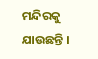ମନ୍ଦିରକୁ ଯାଉଛନ୍ତି ।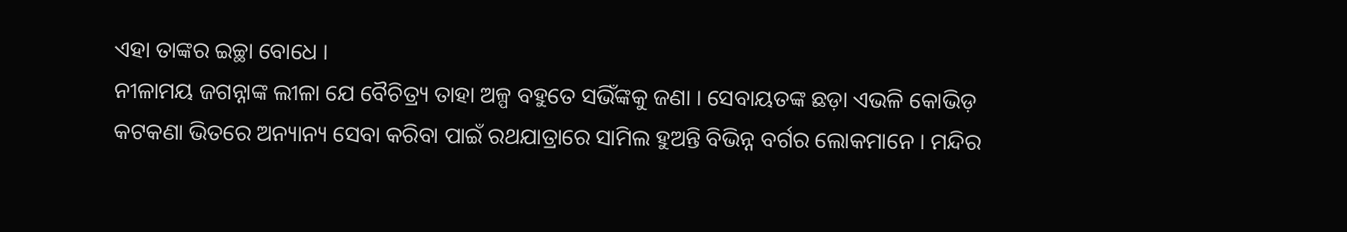ଏହା ତାଙ୍କର ଇଚ୍ଛା ବୋଧେ ।
ନୀଳାମୟ ଜଗନ୍ନାଙ୍କ ଲୀଳା ଯେ ବୈଚିତ୍ର‌୍ୟ ତାହା ଅଳ୍ପ ବହୁତେ ସଭିଁଙ୍କକୁ ଜଣା । ସେବାୟତଙ୍କ ଛଡ଼ା ଏଭଳି କୋଭିଡ଼ କଟକଣା ଭିତରେ ଅନ୍ୟାନ୍ୟ ସେବା କରିବା ପାଇଁ ରଥଯାତ୍ରାରେ ସାମିଲ ହୁଅନ୍ତି ବିଭିନ୍ନ ବର୍ଗର ଲୋକମାନେ । ମନ୍ଦିର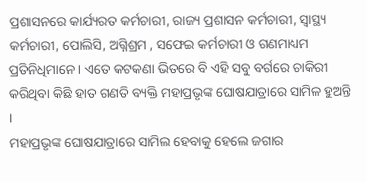ପ୍ରଶାସନରେ କାର୍ଯ୍ୟରତ କର୍ମଚାରୀ, ରାଜ୍ୟ ପ୍ରଶାସନ କର୍ମଚାରୀ, ସ୍ୱାସ୍ଥ୍ୟ କର୍ମଚାରୀ, ପୋଲିସି, ଅଗ୍ନିଶ୍ରମ , ସଫେଇ କର୍ମଚାରୀ ଓ ଗଣମାଧ୍ୟମ ପ୍ରତିନିଧିମାନେ । ଏତେ କଟକଣା ଭିତରେ ବି ଏହି ସବୁ ବର୍ଗରେ ଚାକିରୀ କରିଥିବା କିଛି ହାତ ଗଣତି ବ୍ୟକ୍ତି ମହାପ୍ରଭୃଙ୍କ ଘୋଷଯାତ୍ରାରେ ସାମିଳ ହୁଅନ୍ତି ।
ମହାପ୍ରଭୃଙ୍କ ଘୋଷଯାତ୍ରାରେ ସାମିଲ ହେବାକୁ ହେଲେ ଜଗାର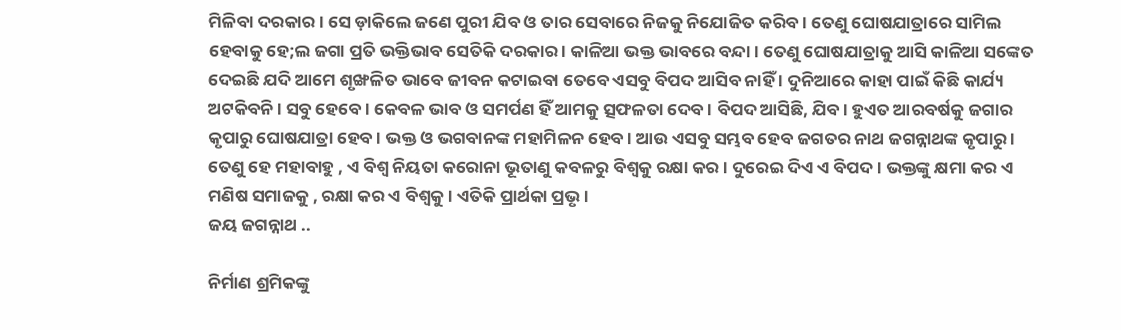ମିଳିବା ଦରକାର । ସେ ଡ଼ାକିଲେ ଜଣେ ପୁରୀ ଯିବ ଓ ତାର ସେବାରେ ନିଜକୁ ନିଯୋଜିତ କରିବ । ତେଣୁ ଘୋଷଯାତ୍ରାରେ ସାମିଲ ହେବାକୁ ହେ;ଲ ଜଗା ପ୍ରତି ଭକ୍ତିଭାବ ସେତିକି ଦରକାର । କାଳିଆ ଭକ୍ତ ଭାବରେ ବନ୍ଦା । ତେଣୁ ଘୋଷଯାତ୍ରାକୁ ଆସି କାଳିଆ ସଙ୍କେତ ଦେଇଛି ଯଦି ଆମେ ଶୃଙ୍ଖଳିତ ଭାବେ ଜୀବନ କଟାଇବା ତେବେ ଏସବୁ ବିପଦ ଆସିବ ନାହିଁ । ଦୁନିଆରେ କାହା ପାଇଁ କିଛି କାର୍ଯ୍ୟ ଅଟକିବନି । ସବୁ ହେବେ । କେବଳ ଭାବ ଓ ସମର୍ପଣ ହିଁ ଆମକୁ ତ୍ସଫଳତା ଦେବ । ବିପଦ ଆସିଛି, ଯିବ । ହୁଏତ ଆରବର୍ଷକୁ ଜଗାର କୃପାରୁ ଘୋଷଯାତ୍ରା ହେବ । ଭକ୍ତ ଓ ଭଗବାନଙ୍କ ମହାମିଳନ ହେବ । ଆଉ ଏସବୁ ସମ୍ଭବ ହେବ ଜଗତର ନାଥ ଜଗନ୍ନାଥଙ୍କ କୃପାରୁ । ତେଣୁ ହେ ମହାବାହୁ , ଏ ବିଶ୍ୱ ନିୟତା କରୋନା ଭୂତାଣୁ କବଳରୁ ବିଶ୍ୱକୁ ରକ୍ଷା କର । ଦୁରେଇ ଦିଏ ଏ ବିପଦ । ଭକ୍ତଙ୍କୁ କ୍ଷମା କର ଏ ମଣିଷ ସମାଜକୁ , ରକ୍ଷା କର ଏ ବିଶ୍ୱକୁ । ଏତିକି ପ୍ରାର୍ଥକା ପ୍ରଭୃ ।
ଜୟ ଜଗନ୍ନାଥ ..

ନିର୍ମାଣ ଶ୍ରମିକଙ୍କୁ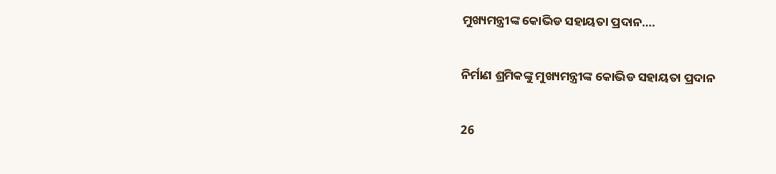ମୁଖ୍ୟମନ୍ତ୍ରୀଙ୍କ କୋଭିଡ ସହାୟତା ପ୍ରଦାନ….

ନିର୍ମାଣ ଶ୍ରମିକଙ୍କୁ ମୁଖ୍ୟମନ୍ତ୍ରୀଙ୍କ କୋଭିଡ ସହାୟତା ପ୍ରଦାନ

26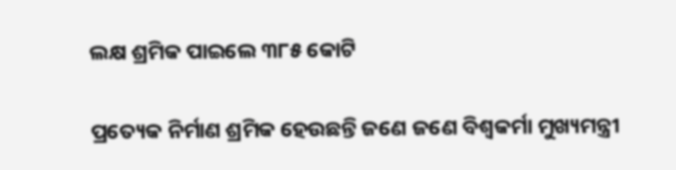ଲକ୍ଷ ଶ୍ରମିକ ପାଇଲେ ୩୮୫ କୋଟି

ପ୍ରତ୍ୟେକ ନିର୍ମାଣ ଶ୍ରମିକ ହେଉଛନ୍ତି ଜଣେ ଜଣେ ବିଶ୍ବକର୍ମା ମୁଖ୍ୟମନ୍ତ୍ରୀ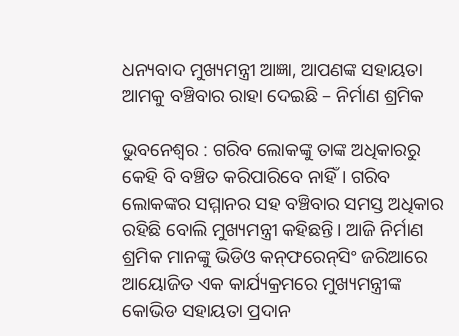ଧନ୍ୟବାଦ ମୁଖ୍ୟମନ୍ତ୍ରୀ ଆଜ୍ଞା, ଆପଣଙ୍କ ସହାୟତା
ଆମକୁ ବଞ୍ଚିବାର ରାହା ଦେଇଛି – ନିର୍ମାଣ ଶ୍ରମିକ

ଭୁବନେଶ୍ବର : ଗରିବ ଲୋକଙ୍କୁ ତାଙ୍କ ଅଧିକାରରୁ କେହି ବି ବଞ୍ଚିତ କରିପାରିବେ ନାହିଁ। ଗରିବ ଲୋକଙ୍କର ସମ୍ମାନର ସହ ବଞ୍ଚିବାର ସମସ୍ତ ଅଧିକାର ରହିଛି ବୋଲି ମୁଖ୍ୟମନ୍ତ୍ରୀ କହିଛନ୍ତି। ଆଜି ନିର୍ମାଣ ଶ୍ରମିକ ମାନଙ୍କୁ ଭିଡିଓ କନ୍‌ଫରେନ୍‌ସିଂ ଜରିଆରେ ଆୟୋଜିତ ଏକ କାର୍ଯ୍ୟକ୍ରମରେ ମୁଖ୍ୟମନ୍ତ୍ରୀଙ୍କ କୋଭିଡ ସହାୟତା ପ୍ରଦାନ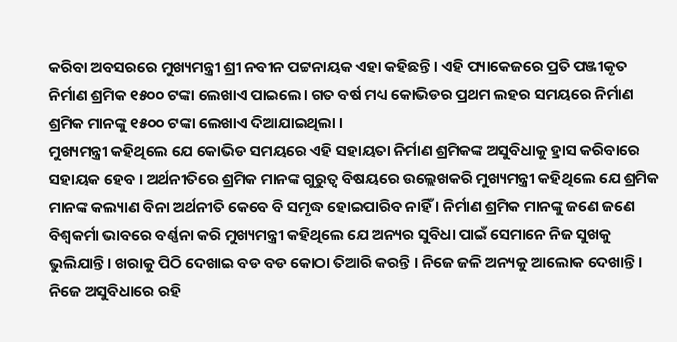କରିବା ଅବସରରେ ମୁଖ୍ୟମନ୍ତ୍ରୀ ଶ୍ରୀ ନବୀନ ପଟ୍ଟନାୟକ ଏହା କହିଛନ୍ତି । ଏହି ପ୍ୟାକେଜରେ ପ୍ରତି ପଞ୍ଜୀକୃତ ନିର୍ମାଣ ଶ୍ରମିକ ୧୫୦୦ ଟଙ୍କା ଲେଖାଏ ପାଇଲେ। ଗତ ବର୍ଷ ମଧ୍ୟ କୋଭିଡର ପ୍ରଥମ ଲହର ସମୟରେ ନିର୍ମାଣ ଶ୍ରମିକ ମାନଙ୍କୁ ୧୫୦୦ ଟଙ୍କା ଲେଖାଏ ଦିଆଯାଇଥିଲା ।
ମୁଖ୍ୟମନ୍ତ୍ରୀ କହିଥିଲେ ଯେ କୋଭିଡ ସମୟରେ ଏହି ସହାୟତା ନିର୍ମାଣ ଶ୍ରମିକଙ୍କ ଅସୁବିଧାକୁ ହ୍ରାସ କରିବାରେ ସହାୟକ ହେବ । ଅର୍ଥନୀତିରେ ଶ୍ରମିକ ମାନଙ୍କ ଗୁରୁତ୍ବ ବିଷୟରେ ଉଲ୍ଲେଖକରି ମୁଖ୍ୟମନ୍ତ୍ରୀ କହିଥିଲେ ଯେ ଶ୍ରମିକ ମାନଙ୍କ କଲ୍ୟାଣ ବିନା ଅର୍ଥନୀତି କେବେ ବି ସମୃଦ୍ଧ ହୋଇପାରିବ ନାହିଁ । ନିର୍ମାଣ ଶ୍ରମିକ ମାନଙ୍କୁ ଜଣେ ଜଣେ ବିଶ୍ବକର୍ମା ଭାବରେ ବର୍ଣ୍ଣନା କରି ମୁଖ୍ୟମନ୍ତ୍ରୀ କହିଥିଲେ ଯେ ଅନ୍ୟର ସୁବିଧା ପାଇଁ ସେମାନେ ନିଜ ସୁଖକୁ ଭୁଲିଯାନ୍ତି । ଖରାକୁ ପିଠି ଦେଖାଇ ବଡ ବଡ କୋଠା ତିଆରି କରନ୍ତି । ନିଜେ ଜଳି ଅନ୍ୟକୁ ଆଲୋକ ଦେଖାନ୍ତି । ନିଜେ ଅସୁବିଧାରେ ରହି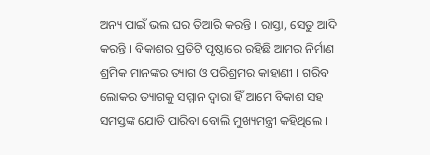ଅନ୍ୟ ପାଇଁ ଭଲ ଘର ତିଆରି କରନ୍ତି । ରାସ୍ତା, ସେତୁ ଆଦି କରନ୍ତି । ବିକାଶର ପ୍ରତିଟି ପୃଷ୍ଠାରେ ରହିଛି ଆମର ନିର୍ମାଣ ଶ୍ରମିକ ମାନଙ୍କର ତ୍ୟାଗ ଓ ପରିଶ୍ରମର କାହାଣୀ । ଗରିବ ଲୋକର ତ୍ୟାଗକୁ ସମ୍ମାନ ଦ୍ବାରା ହିଁ ଆମେ ବିକାଶ ସହ ସମସ୍ତଙ୍କ ଯୋଡି ପାରିବା ବୋଲି ମୁଖ୍ୟମନ୍ତ୍ରୀ କହିଥିଲେ ।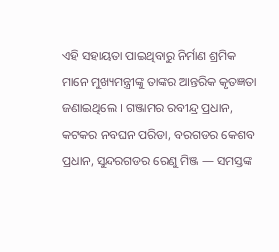ଏହି ସହାୟତା ପାଇଥିବାରୁ ନିର୍ମାଣ ଶ୍ରମିକ ମାନେ ମୁଖ୍ୟମନ୍ତ୍ରୀଙ୍କୁ ତାଙ୍କର ଆନ୍ତରିକ କୃତଜ୍ଞତା ଜଣାଇଥିଲେ । ଗଞ୍ଜାମର ରବୀନ୍ଦ୍ର ପ୍ରଧାନ, କଟକର ନବଘନ ପରିଡା, ବରଗଡର କେଶବ ପ୍ରଧାନ, ସୁନ୍ଦରଗଡର ରେଣୁ ମିଞ୍ଜ — ସମସ୍ତଙ୍କ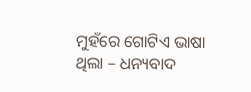ମୁହଁରେ ଗୋଟିଏ ଭାଷା ଥିଲା – ଧନ୍ୟବାଦ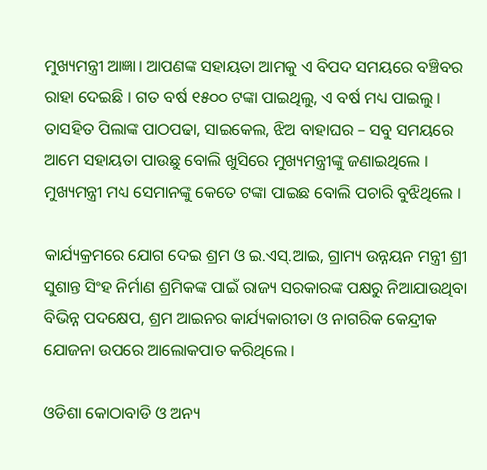ମୁଖ୍ୟମନ୍ତ୍ରୀ ଆଜ୍ଞା। ଆପଣଙ୍କ ସହାୟତା ଆମକୁ ଏ ବିପଦ ସମୟରେ ବଞ୍ଚିବର ରାହା ଦେଇଛି । ଗତ ବର୍ଷ ୧୫୦୦ ଟଙ୍କା ପାଇଥିଲୁ, ଏ ବର୍ଷ ମଧ୍ୟ ପାଇଲୁ । ତାସହିତ ପିଲାଙ୍କ ପାଠପଢା, ସାଇକେଲ, ଝିଅ ବାହାଘର – ସବୁ ସମୟରେ ଆମେ ସହାୟତା ପାଉଛୁ ବୋଲି ଖୁସିରେ ମୁଖ୍ୟମନ୍ତ୍ରୀଙ୍କୁ ଜଣାଇଥିଲେ । ମୁଖ୍ୟମନ୍ତ୍ରୀ ମଧ୍ୟ ସେମାନଙ୍କୁ କେତେ ଟଙ୍କା ପାଇଛ ବୋଲି ପଚାରି ବୁଝିଥିଲେ ।

କାର୍ଯ୍ୟକ୍ରମରେ ଯୋଗ ଦେଇ ଶ୍ରମ ଓ ଇ.ଏସ୍‌.ଆଇ, ଗ୍ରାମ୍ୟ ଉନ୍ନୟନ ମନ୍ତ୍ରୀ ଶ୍ରୀ ସୁଶାନ୍ତ ସିଂହ ନିର୍ମାଣ ଶ୍ରମିକଙ୍କ ପାଇଁ ରାଜ୍ୟ ସରକାରଙ୍କ ପକ୍ଷରୁ ନିଆଯାଉଥିବା ବିଭିନ୍ନ ପଦକ୍ଷେପ, ଶ୍ରମ ଆଇନର କାର୍ଯ୍ୟକାରୀତା ଓ ନାଗରିକ କେନ୍ଦ୍ରୀକ ଯୋଜନା ଉପରେ ଆଲୋକପାତ କରିଥିଲେ ।

ଓଡିଶା କୋଠାବାଡି ଓ ଅନ୍ୟ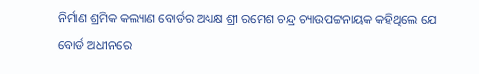ନିର୍ମାଣ ଶ୍ରମିକ କଲ୍ୟାଣ ବୋର୍ଡର ଅଧ୍ୟକ୍ଷ ଶ୍ରୀ ରମେଶ ଚନ୍ଦ୍ର ଚ୍ୟାଉପଟ୍ଟନାୟକ କହିଥିଲେ ଯେ ବୋର୍ଡ ଅଧୀନରେ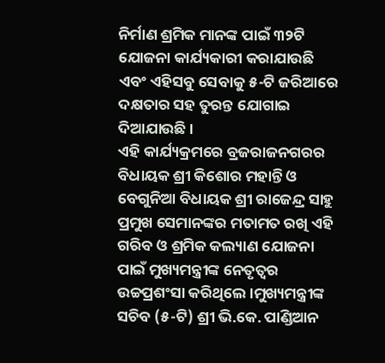ନିର୍ମାଣ ଶ୍ରମିକ ମାନଙ୍କ ପାଇଁ ୩୨ଟି ଯୋଜନା କାର୍ଯ୍ୟକାରୀ କରାଯାଉଛି ଏବଂ ଏହିସବୁ ସେବାକୁ ୫-ଟି ଜରିଆରେ ଦକ୍ଷତାର ସହ ତୁରନ୍ତ ଯୋଗାଇ ଦିଆଯାଉଛି ।
ଏହି କାର୍ଯ୍ୟକ୍ରମରେ ବ୍ରଜରାଜନଗରର ବିଧାୟକ ଶ୍ରୀ କିଶୋର ମହାନ୍ତି ଓ ବେଗୁନିଆ ବିଧାୟକ ଶ୍ରୀ ରାଜେନ୍ଦ୍ର ସାହୁ ପ୍ରମୁଖ ସେମାନଙ୍କର ମତାମତ ରଖି ଏହି ଗରିବ ଓ ଶ୍ରମିକ କଲ୍ୟାଣ ଯୋଜନା ପାଇଁ ମୁଖ୍ୟମନ୍ତ୍ରୀଙ୍କ ନେତୃତ୍ବର ଉଚ୍ଚପ୍ରଶଂସା କରିଥିଲେ ।ମୁଖ୍ୟମନ୍ତ୍ରୀଙ୍କ ସଚିବ (୫-ଟି) ଶ୍ରୀ ଭି.କେ. ପାଣ୍ଡିଆନ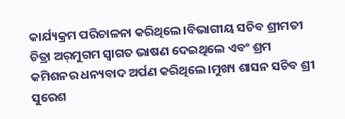କାର୍ଯ୍ୟକ୍ରମ ପରିଚାଳନା କରିଥିଲେ।ବିଭାଗୀୟ ସଚିବ ଶ୍ରୀମତୀ ଚିତ୍ରା ଅର୍‌ମୁଗମ ସ୍ବାଗତ ଭାଷଣ ଦେଇଥିଲେ ଏବଂ ଶ୍ରମ କମିଶନର ଧନ୍ୟବାଦ ଅର୍ପଣ କରିଥିଲେ।ମୁଖ୍ୟ ଶାସନ ସଚିବ ଶ୍ରୀ ସୁରେଶ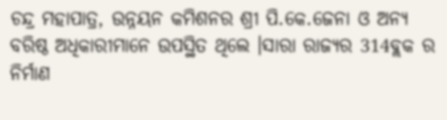ଚନ୍ଦ୍ର ମହାପାତ୍ର, ଉନ୍ନୟନ କମିଶନର ଶ୍ରୀ ପି.କେ.ଜେନା ଓ ଅନ୍ୟ ବରିଷ୍ଠ ଅଧିକାରୀମାନେ ଉପସ୍ଥିତ ଥିଲେ ।ସାରା ରାଜ୍ୟର 314ବ୍ଲକ ର ନିର୍ମାଣ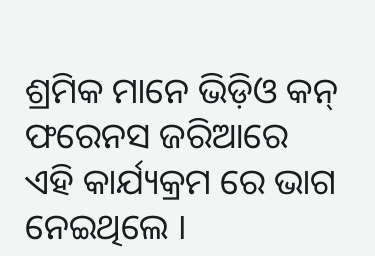ଶ୍ରମିକ ମାନେ ଭିଡ଼ିଓ କନ୍ ଫରେନସ ଜରିଆରେ ଏହି କାର୍ଯ୍ୟକ୍ରମ ରେ ଭାଗ ନେଇଥିଲେ ।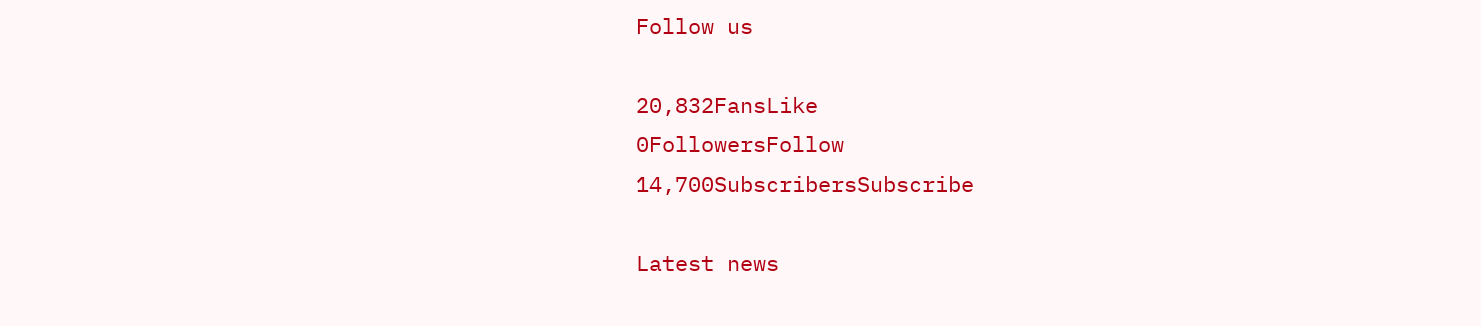Follow us

20,832FansLike
0FollowersFollow
14,700SubscribersSubscribe

Latest news